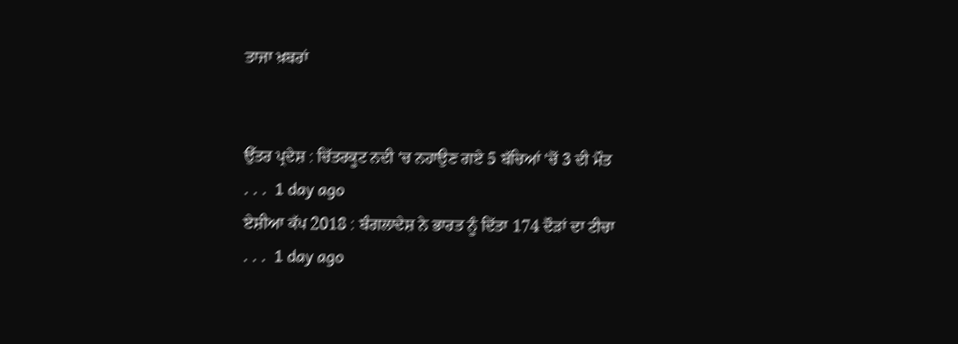ਤਾਜਾ ਖ਼ਬਰਾਂ


ਉੱਤਰ ਪ੍ਰਦੇਸ਼ : ਚਿੱਤਰਕੂਟ ਨਦੀ 'ਚ ਨਹਾਉਣ ਗਏ 5 ਬੱਚਿਆਂ 'ਚੋਂ 3 ਦੀ ਮੌਤ
. . .  1 day ago
ਏਸ਼ੀਆ ਕੱਪ 2018 : ਬੰਗਲਾਦੇਸ਼ ਨੇ ਭਾਰਤ ਨੂੰ ਦਿੱਤਾ 174 ਦੌੜਾਂ ਦਾ ਟੀਚਾ
. . .  1 day ago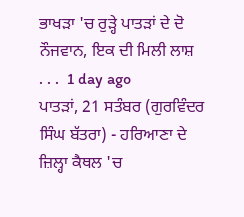ਭਾਖੜਾ 'ਚ ਰੁੜ੍ਹੇ ਪਾਤੜਾਂ ਦੇ ਦੋ ਨੌਜਵਾਨ, ਇਕ ਦੀ ਮਿਲੀ ਲਾਸ਼
. . .  1 day ago
ਪਾਤੜਾਂ, 21 ਸਤੰਬਰ (ਗੁਰਵਿੰਦਰ ਸਿੰਘ ਬੱਤਰਾ) - ਹਰਿਆਣਾ ਦੇ ਜ਼ਿਲ੍ਹਾ ਕੈਥਲ 'ਚ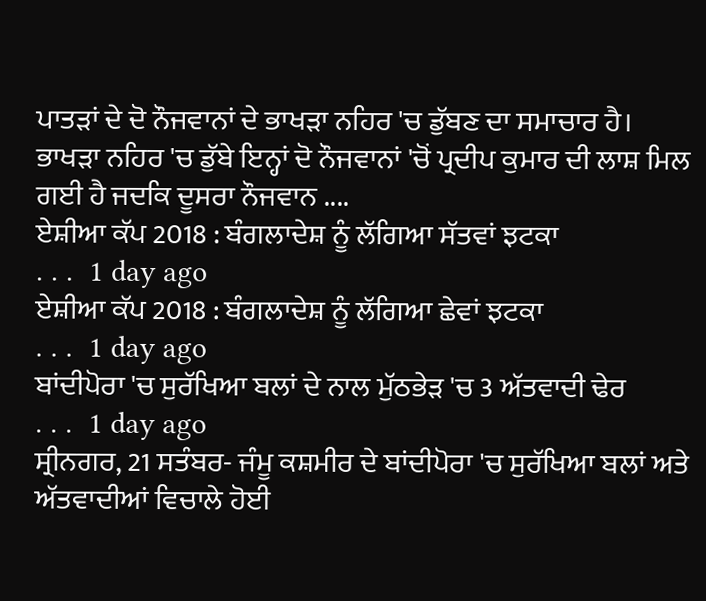ਪਾਤੜਾਂ ਦੇ ਦੋ ਨੌਜਵਾਨਾਂ ਦੇ ਭਾਖੜਾ ਨਹਿਰ 'ਚ ਡੁੱਬਣ ਦਾ ਸਮਾਚਾਰ ਹੈ। ਭਾਖੜਾ ਨਹਿਰ 'ਚ ਡੁੱਬੇ ਇਨ੍ਹਾਂ ਦੋ ਨੌਜਵਾਨਾਂ 'ਚੋਂ ਪ੍ਰਦੀਪ ਕੁਮਾਰ ਦੀ ਲਾਸ਼ ਮਿਲ ਗਈ ਹੈ ਜਦਕਿ ਦੂਸਰਾ ਨੌਜਵਾਨ ....
ਏਸ਼ੀਆ ਕੱਪ 2018 : ਬੰਗਲਾਦੇਸ਼ ਨੂੰ ਲੱਗਿਆ ਸੱਤਵਾਂ ਝਟਕਾ
. . .  1 day ago
ਏਸ਼ੀਆ ਕੱਪ 2018 : ਬੰਗਲਾਦੇਸ਼ ਨੂੰ ਲੱਗਿਆ ਛੇਵਾਂ ਝਟਕਾ
. . .  1 day ago
ਬਾਂਦੀਪੋਰਾ 'ਚ ਸੁਰੱਖਿਆ ਬਲਾਂ ਦੇ ਨਾਲ ਮੁੱਠਭੇੜ 'ਚ 3 ਅੱਤਵਾਦੀ ਢੇਰ
. . .  1 day ago
ਸ੍ਰੀਨਗਰ, 21 ਸਤੰਬਰ- ਜੰਮੂ ਕਸ਼ਮੀਰ ਦੇ ਬਾਂਦੀਪੋਰਾ 'ਚ ਸੁਰੱਖਿਆ ਬਲਾਂ ਅਤੇ ਅੱਤਵਾਦੀਆਂ ਵਿਚਾਲੇ ਹੋਈ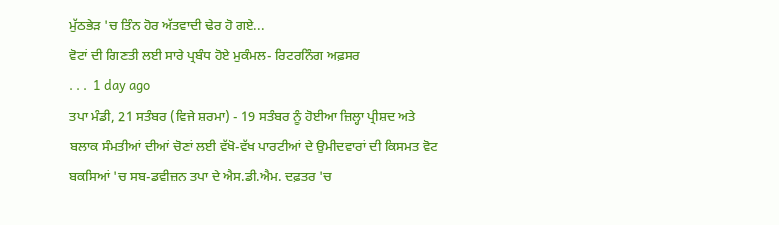ਮੁੱਠਭੇੜ 'ਚ ਤਿੰਨ ਹੋਰ ਅੱਤਵਾਦੀ ਢੇਰ ਹੋ ਗਏ...
ਵੋਟਾਂ ਦੀ ਗਿਣਤੀ ਲਈ ਸਾਰੇ ਪ੍ਰਬੰਧ ਹੋਏ ਮੁਕੰਮਲ- ਰਿਟਰਨਿੰਗ ਅਫ਼ਸਰ
. . .  1 day ago
ਤਪਾ ਮੰਡੀ, 21 ਸਤੰਬਰ (ਵਿਜੇ ਸ਼ਰਮਾ) - 19 ਸਤੰਬਰ ਨੂੰ ਹੋਈਆ ਜ਼ਿਲ੍ਹਾ ਪ੍ਰੀਸ਼ਦ ਅਤੇ ਬਲਾਕ ਸੰਮਤੀਆਂ ਦੀਆਂ ਚੋਣਾਂ ਲਈ ਵੱਖੋ-ਵੱਖ ਪਾਰਟੀਆਂ ਦੇ ਉਮੀਦਵਾਰਾਂ ਦੀ ਕਿਸਮਤ ਵੋਟ ਬਕਸਿਆਂ 'ਚ ਸਬ-ਡਵੀਜ਼ਨ ਤਪਾ ਦੇ ਐਸ.ਡੀ.ਐਮ. ਦਫ਼ਤਰ 'ਚ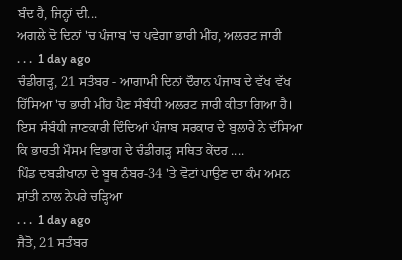ਬੰਦ ਹੈ, ਜਿਨ੍ਹਾਂ ਦੀ...
ਅਗਲੇ ਦੋ ਦਿਨਾਂ 'ਚ ਪੰਜਾਬ 'ਚ ਪਵੇਗਾ ਭਾਰੀ ਮੀਂਹ, ਅਲਰਟ ਜਾਰੀ
. . .  1 day ago
ਚੰਡੀਗੜ੍ਹ, 21 ਸਤੰਬਰ - ਆਗਾਮੀ ਦਿਨਾਂ ਦੌਰਾਨ ਪੰਜਾਬ ਦੇ ਵੱਖ ਵੱਖ ਹਿੱਸਿਆ 'ਚ ਭਾਰੀ ਮੀਂਹ ਪੈਣ ਸੰਬੰਧੀ ਅਲਰਟ ਜਾਰੀ ਕੀਤਾ ਗਿਆ ਹੈ। ਇਸ ਸੰਬੰਧੀ ਜਾਣਕਾਰੀ ਦਿੰਦਿਆਂ ਪੰਜਾਬ ਸਰਕਾਰ ਦੇ ਬੁਲਾਰੇ ਨੇ ਦੱਸਿਆ ਕਿ ਭਾਰਤੀ ਮੌਸਮ ਵਿਭਾਗ ਦੇ ਚੰਡੀਗੜ੍ਹ ਸਥਿਤ ਕੇਂਦਰ ....
ਪਿੰਡ ਦਬੜੀਖਾਨਾ ਦੇ ਬੂਥ ਨੰਬਰ-34 'ਤੇ ਵੋਟਾਂ ਪਾਉਣ ਦਾ ਕੰਮ ਅਮਨ ਸ਼ਾਂਤੀ ਨਾਲ ਨੇਪਰੇ ਚੜ੍ਹਿਆ
. . .  1 day ago
ਜੈਤੋ, 21 ਸਤੰਬਰ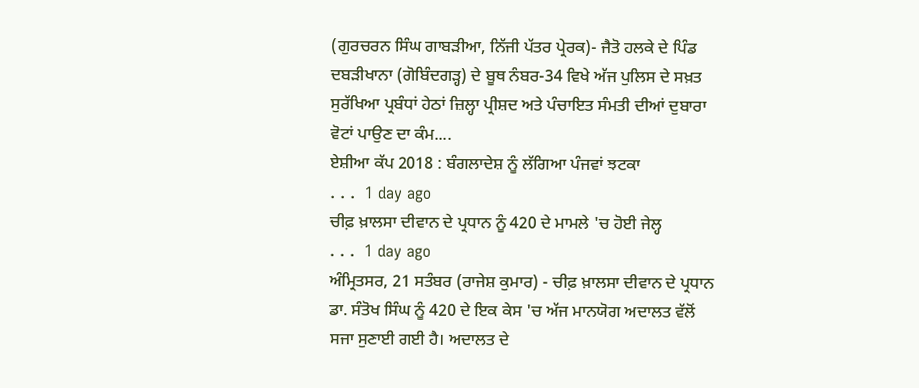(ਗੁਰਚਰਨ ਸਿੰਘ ਗਾਬੜੀਆ, ਨਿੱਜੀ ਪੱਤਰ ਪ੍ਰੇਰਕ)- ਜੈਤੋ ਹਲਕੇ ਦੇ ਪਿੰਡ ਦਬੜੀਖਾਨਾ (ਗੋਬਿੰਦਗੜ੍ਹ) ਦੇ ਬੂਥ ਨੰਬਰ-34 ਵਿਖੇ ਅੱਜ ਪੁਲਿਸ ਦੇ ਸਖ਼ਤ ਸੁਰੱਖਿਆ ਪ੍ਰਬੰਧਾਂ ਹੇਠਾਂ ਜ਼ਿਲ੍ਹਾ ਪ੍ਰੀਸ਼ਦ ਅਤੇ ਪੰਚਾਇਤ ਸੰਮਤੀ ਦੀਆਂ ਦੁਬਾਰਾ ਵੋਟਾਂ ਪਾਉਣ ਦਾ ਕੰਮ....
ਏਸ਼ੀਆ ਕੱਪ 2018 : ਬੰਗਲਾਦੇਸ਼ ਨੂੰ ਲੱਗਿਆ ਪੰਜਵਾਂ ਝਟਕਾ
. . .  1 day ago
ਚੀਫ਼ ਖ਼ਾਲਸਾ ਦੀਵਾਨ ਦੇ ਪ੍ਰਧਾਨ ਨੂੰ 420 ਦੇ ਮਾਮਲੇ 'ਚ ਹੋਈ ਜੇਲ੍ਹ
. . .  1 day ago
ਅੰਮ੍ਰਿਤਸਰ, 21 ਸਤੰਬਰ (ਰਾਜੇਸ਼ ਕੁਮਾਰ) - ਚੀਫ਼ ਖ਼ਾਲਸਾ ਦੀਵਾਨ ਦੇ ਪ੍ਰਧਾਨ ਡਾ. ਸੰਤੋਖ ਸਿੰਘ ਨੂੰ 420 ਦੇ ਇਕ ਕੇਸ 'ਚ ਅੱਜ ਮਾਨਯੋਗ ਅਦਾਲਤ ਵੱਲੋਂ ਸਜਾ ਸੁਣਾਈ ਗਈ ਹੈ। ਅਦਾਲਤ ਦੇ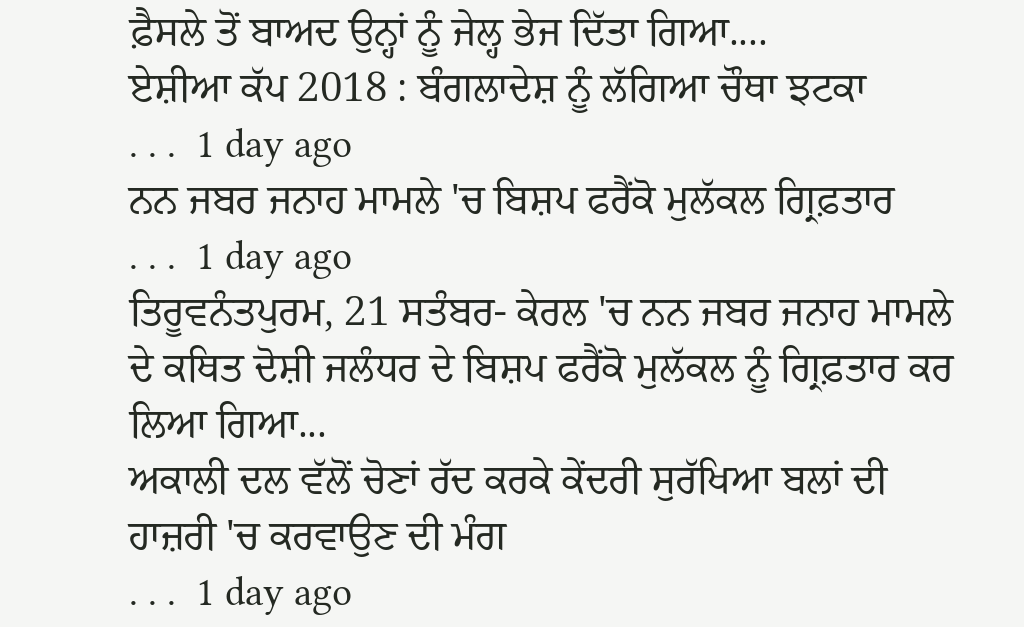ਫ਼ੈਸਲੇ ਤੋਂ ਬਾਅਦ ਉਨ੍ਹਾਂ ਨੂੰ ਜੇਲ੍ਹ ਭੇਜ ਦਿੱਤਾ ਗਿਆ....
ਏਸ਼ੀਆ ਕੱਪ 2018 : ਬੰਗਲਾਦੇਸ਼ ਨੂੰ ਲੱਗਿਆ ਚੌਥਾ ਝਟਕਾ
. . .  1 day ago
ਨਨ ਜਬਰ ਜਨਾਹ ਮਾਮਲੇ 'ਚ ਬਿਸ਼ਪ ਫਰੈਂਕੋ ਮੁਲੱਕਲ ਗ੍ਰਿਫ਼ਤਾਰ
. . .  1 day ago
ਤਿਰੂਵਨੰਤਪੁਰਮ, 21 ਸਤੰਬਰ- ਕੇਰਲ 'ਚ ਨਨ ਜਬਰ ਜਨਾਹ ਮਾਮਲੇ ਦੇ ਕਥਿਤ ਦੋਸ਼ੀ ਜਲੰਧਰ ਦੇ ਬਿਸ਼ਪ ਫਰੈਂਕੋ ਮੁਲੱਕਲ ਨੂੰ ਗ੍ਰਿਫ਼ਤਾਰ ਕਰ ਲਿਆ ਗਿਆ...
ਅਕਾਲੀ ਦਲ ਵੱਲੋਂ ਚੋਣਾਂ ਰੱਦ ਕਰਕੇ ਕੇਂਦਰੀ ਸੁਰੱਖਿਆ ਬਲਾਂ ਦੀ ਹਾਜ਼ਰੀ 'ਚ ਕਰਵਾਉਣ ਦੀ ਮੰਗ
. . .  1 day ago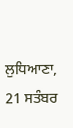ਲੁਧਿਆਣਾ, 21 ਸਤੰਬਰ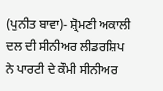(ਪੁਨੀਤ ਬਾਵਾ)- ਸ਼੍ਰੋਮਣੀ ਅਕਾਲੀ ਦਲ ਦੀ ਸੀਨੀਅਰ ਲੀਡਰਸ਼ਿਪ ਨੇ ਪਾਰਟੀ ਦੇ ਕੌਮੀ ਸੀਨੀਅਰ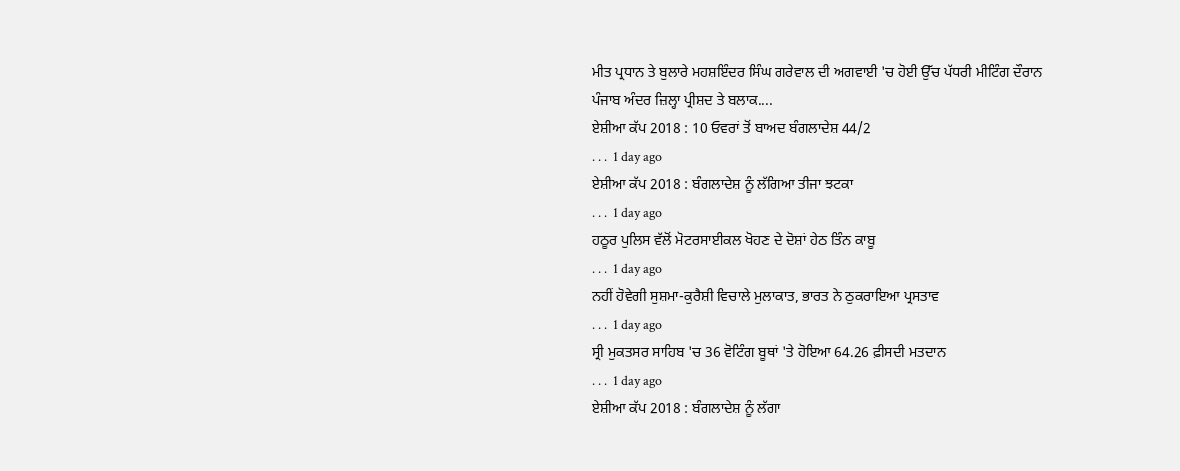ਮੀਤ ਪ੍ਰਧਾਨ ਤੇ ਬੁਲਾਰੇ ਮਹਸ਼ਇੰਦਰ ਸਿੰਘ ਗਰੇਵਾਲ ਦੀ ਅਗਵਾਈ 'ਚ ਹੋਈ ਉੱਚ ਪੱਧਰੀ ਮੀਟਿੰਗ ਦੌਰਾਨ ਪੰਜਾਬ ਅੰਦਰ ਜ਼ਿਲ੍ਹਾ ਪ੍ਰੀਸ਼ਦ ਤੇ ਬਲਾਕ....
ਏਸ਼ੀਆ ਕੱਪ 2018 : 10 ਓਵਰਾਂ ਤੋਂ ਬਾਅਦ ਬੰਗਲਾਦੇਸ਼ 44/2
. . .  1 day ago
ਏਸ਼ੀਆ ਕੱਪ 2018 : ਬੰਗਲਾਦੇਸ਼ ਨੂੰ ਲੱਗਿਆ ਤੀਜਾ ਝਟਕਾ
. . .  1 day ago
ਹਠੂਰ ਪੁਲਿਸ ਵੱਲੋਂ ਮੋਟਰਸਾਈਕਲ ਖੋਹਣ ਦੇ ਦੋਸ਼ਾਂ ਹੇਠ ਤਿੰਨ ਕਾਬੂ
. . .  1 day ago
ਨਹੀਂ ਹੋਵੇਗੀ ਸੁਸ਼ਮਾ-ਕੁਰੈਸ਼ੀ ਵਿਚਾਲੇ ਮੁਲਾਕਾਤ, ਭਾਰਤ ਨੇ ਠੁਕਰਾਇਆ ਪ੍ਰਸਤਾਵ
. . .  1 day ago
ਸ੍ਰੀ ਮੁਕਤਸਰ ਸਾਹਿਬ 'ਚ 36 ਵੋਟਿੰਗ ਬੂਥਾਂ 'ਤੇ ਹੋਇਆ 64.26 ਫ਼ੀਸਦੀ ਮਤਦਾਨ
. . .  1 day ago
ਏਸ਼ੀਆ ਕੱਪ 2018 : ਬੰਗਲਾਦੇਸ਼ ਨੂੰ ਲੱਗਾ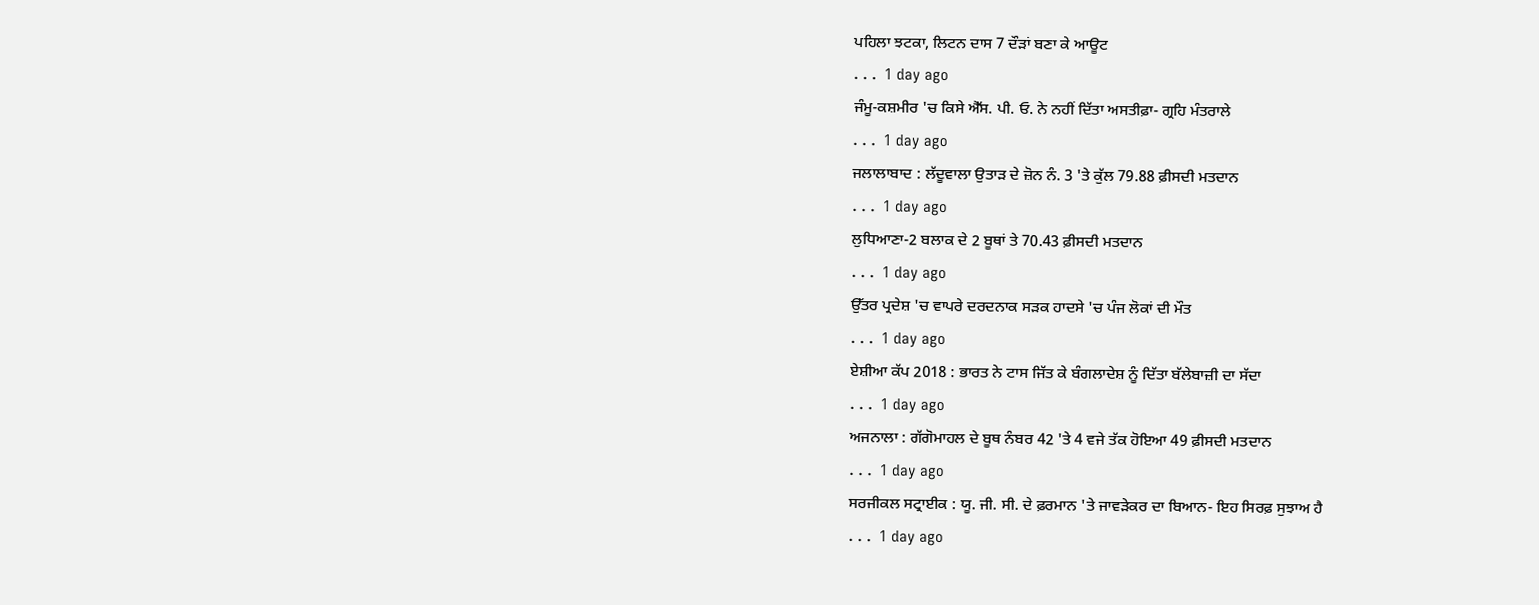ਪਹਿਲਾ ਝਟਕਾ, ਲਿਟਨ ਦਾਸ 7 ਦੌੜਾਂ ਬਣਾ ਕੇ ਆਊਟ
. . .  1 day ago
ਜੰਮੂ-ਕਸ਼ਮੀਰ 'ਚ ਕਿਸੇ ਐੱਸ. ਪੀ. ਓ. ਨੇ ਨਹੀਂ ਦਿੱਤਾ ਅਸਤੀਫ਼ਾ- ਗ੍ਰਹਿ ਮੰਤਰਾਲੇ
. . .  1 day ago
ਜਲਾਲਾਬਾਦ : ਲੱਦੂਵਾਲਾ ਉਤਾੜ ਦੇ ਜ਼ੋਨ ਨੰ. 3 'ਤੇ ਕੁੱਲ 79.88 ਫ਼ੀਸਦੀ ਮਤਦਾਨ
. . .  1 day ago
ਲੁਧਿਆਣਾ-2 ਬਲਾਕ ਦੇ 2 ਬੂਥਾਂ ਤੇ 70.43 ਫ਼ੀਸਦੀ ਮਤਦਾਨ
. . .  1 day ago
ਉੱਤਰ ਪ੍ਰਦੇਸ਼ 'ਚ ਵਾਪਰੇ ਦਰਦਨਾਕ ਸੜਕ ਹਾਦਸੇ 'ਚ ਪੰਜ ਲੋਕਾਂ ਦੀ ਮੌਤ
. . .  1 day ago
ਏਸ਼ੀਆ ਕੱਪ 2018 : ਭਾਰਤ ਨੇ ਟਾਸ ਜਿੱਤ ਕੇ ਬੰਗਲਾਦੇਸ਼ ਨੂੰ ਦਿੱਤਾ ਬੱਲੇਬਾਜ਼ੀ ਦਾ ਸੱਦਾ
. . .  1 day ago
ਅਜਨਾਲਾ : ਗੱਗੋਮਾਹਲ ਦੇ ਬੂਥ ਨੰਬਰ 42 'ਤੇ 4 ਵਜੇ ਤੱਕ ਹੋਇਆ 49 ਫ਼ੀਸਦੀ ਮਤਦਾਨ
. . .  1 day ago
ਸਰਜੀਕਲ ਸਟ੍ਰਾਈਕ : ਯੂ. ਜੀ. ਸੀ. ਦੇ ਫ਼ਰਮਾਨ 'ਤੇ ਜਾਵੜੇਕਰ ਦਾ ਬਿਆਨ- ਇਹ ਸਿਰਫ਼ ਸੁਝਾਅ ਹੈ
. . .  1 day ago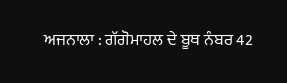ਅਜਨਾਲਾ : ਗੱਗੋਮਾਹਲ ਦੇ ਬੂਥ ਨੰਬਰ 42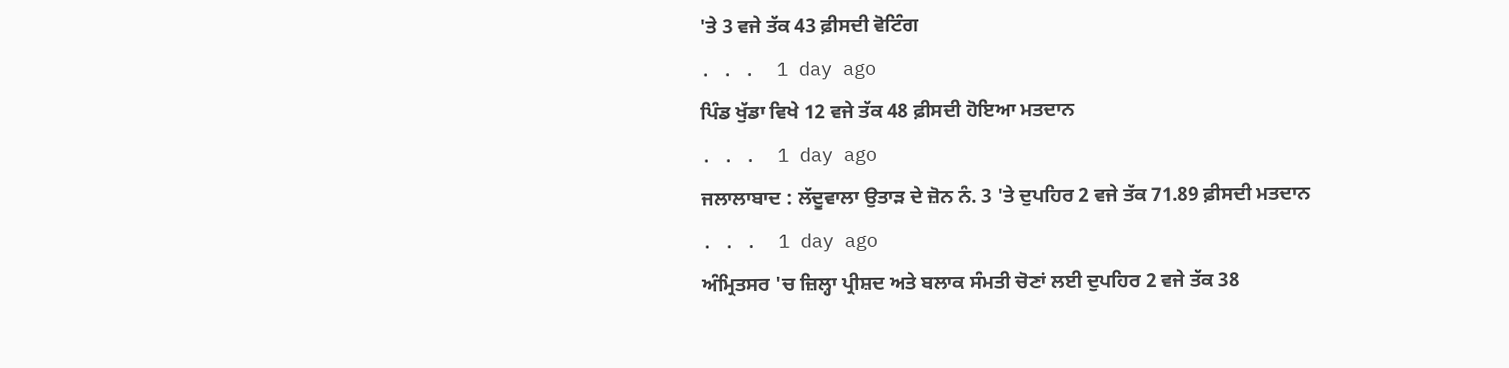'ਤੇ 3 ਵਜੇ ਤੱਕ 43 ਫ਼ੀਸਦੀ ਵੋਟਿੰਗ
. . .  1 day ago
ਪਿੰਡ ਖੁੱਡਾ ਵਿਖੇ 12 ਵਜੇ ਤੱਕ 48 ਫ਼ੀਸਦੀ ਹੋਇਆ ਮਤਦਾਨ
. . .  1 day ago
ਜਲਾਲਾਬਾਦ : ਲੱਦੂਵਾਲਾ ਉਤਾੜ ਦੇ ਜ਼ੋਨ ਨੰ. 3 'ਤੇ ਦੁਪਹਿਰ 2 ਵਜੇ ਤੱਕ 71.89 ਫ਼ੀਸਦੀ ਮਤਦਾਨ
. . .  1 day ago
ਅੰਮ੍ਰਿਤਸਰ 'ਚ ਜ਼ਿਲ੍ਹਾ ਪ੍ਰੀਸ਼ਦ ਅਤੇ ਬਲਾਕ ਸੰਮਤੀ ਚੋਣਾਂ ਲਈ ਦੁਪਹਿਰ 2 ਵਜੇ ਤੱਕ 38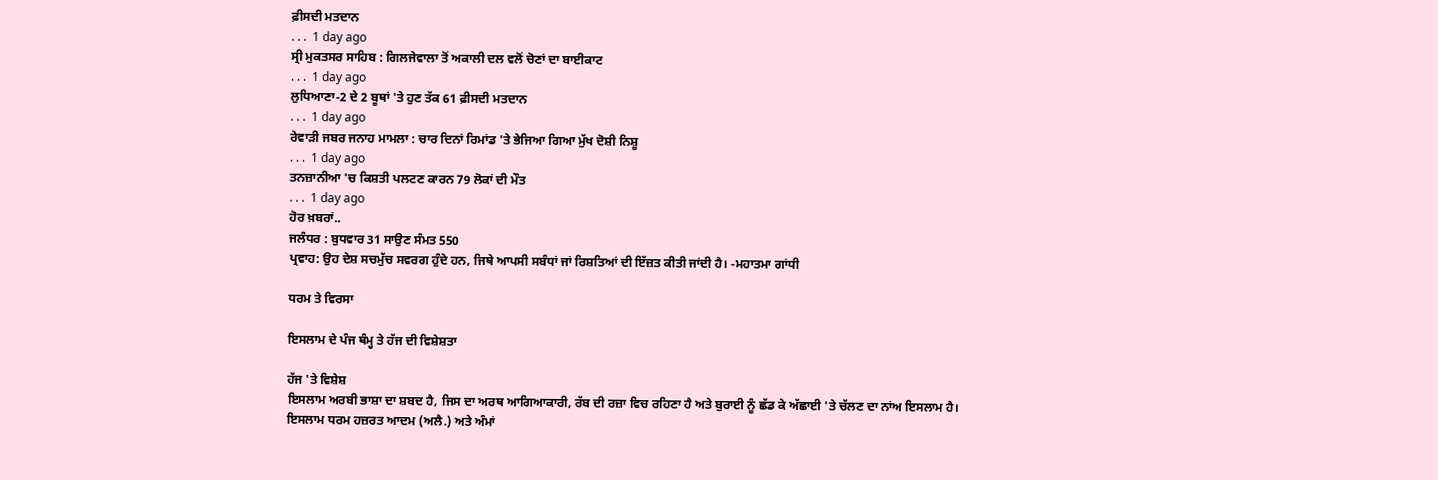ਫ਼ੀਸਦੀ ਮਤਦਾਨ
. . .  1 day ago
ਸ੍ਰੀ ਮੁਕਤਸਰ ਸਾਹਿਬ : ਗਿਲਜੇਵਾਲਾ ਤੋਂ ਅਕਾਲੀ ਦਲ ਵਲੋਂ ਚੋਣਾਂ ਦਾ ਬਾਈਕਾਟ
. . .  1 day ago
ਲੁਧਿਆਣਾ-2 ਦੇ 2 ਬੂਥਾਂ 'ਤੇ ਹੁਣ ਤੱਕ 61 ਫ਼ੀਸਦੀ ਮਤਦਾਨ
. . .  1 day ago
ਰੇਵਾੜੀ ਜਬਰ ਜਨਾਹ ਮਾਮਲਾ : ਚਾਰ ਦਿਨਾਂ ਰਿਮਾਂਡ 'ਤੇ ਭੇਜਿਆ ਗਿਆ ਮੁੱਖ ਦੋਸ਼ੀ ਨਿਸ਼ੂ
. . .  1 day ago
ਤਨਜ਼ਾਨੀਆ 'ਚ ਕਿਸ਼ਤੀ ਪਲਟਣ ਕਾਰਨ 79 ਲੋਕਾਂ ਦੀ ਮੌਤ
. . .  1 day ago
ਹੋਰ ਖ਼ਬਰਾਂ..
ਜਲੰਧਰ : ਬੁਧਵਾਰ 31 ਸਾਉਣ ਸੰਮਤ 550
ਪ੍ਰਵਾਹ: ਉਹ ਦੇਸ਼ ਸਚਮੁੱਚ ਸਵਰਗ ਹੁੰਦੇ ਹਨ, ਜਿਥੇ ਆਪਸੀ ਸਬੰਧਾਂ ਜਾਂ ਰਿਸ਼ਤਿਆਂ ਦੀ ਇੱਜ਼ਤ ਕੀਤੀ ਜਾਂਦੀ ਹੈ। -ਮਹਾਤਮਾ ਗਾਂਧੀ

ਧਰਮ ਤੇ ਵਿਰਸਾ

ਇਸਲਾਮ ਦੇ ਪੰਜ ਥੰਮ੍ਹ ਤੇ ਹੱਜ ਦੀ ਵਿਸ਼ੇਸ਼ਤਾ

ਹੱਜ 'ਤੇ ਵਿਸ਼ੇਸ਼
ਇਸਲਾਮ ਅਰਬੀ ਭਾਸ਼ਾ ਦਾ ਸ਼ਬਦ ਹੈ, ਜਿਸ ਦਾ ਅਰਥ ਆਗਿਆਕਾਰੀ, ਰੱਬ ਦੀ ਰਜ਼ਾ ਵਿਚ ਰਹਿਣਾ ਹੈ ਅਤੇ ਬੁਰਾਈ ਨੂੰ ਛੱਡ ਕੇ ਅੱਛਾਈ 'ਤੇ ਚੱਲਣ ਦਾ ਨਾਂਅ ਇਸਲਾਮ ਹੈ। ਇਸਲਾਮ ਧਰਮ ਹਜ਼ਰਤ ਆਦਮ (ਅਲੈ.) ਅਤੇ ਅੰਮਾਂ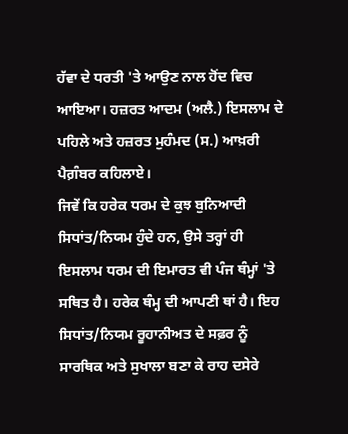ਹੱਵਾ ਦੇ ਧਰਤੀ 'ਤੇ ਆਉਣ ਨਾਲ ਹੋਂਦ ਵਿਚ ਆਇਆ। ਹਜ਼ਰਤ ਆਦਮ (ਅਲੈ.) ਇਸਲਾਮ ਦੇ ਪਹਿਲੇ ਅਤੇ ਹਜ਼ਰਤ ਮੁਹੰਮਦ (ਸ.) ਆਖ਼ਰੀ ਪੈਗ਼ੰਬਰ ਕਹਿਲਾਏ।
ਜਿਵੇਂ ਕਿ ਹਰੇਕ ਧਰਮ ਦੇ ਕੁਝ ਬੁਨਿਆਦੀ ਸਿਧਾਂਤ/ਨਿਯਮ ਹੁੰਦੇ ਹਨ, ਉਸੇ ਤਰ੍ਹਾਂ ਹੀ ਇਸਲਾਮ ਧਰਮ ਦੀ ਇਮਾਰਤ ਵੀ ਪੰਜ ਥੰਮ੍ਹਾਂ 'ਤੇ ਸਥਿਤ ਹੈ। ਹਰੇਕ ਥੰਮ੍ਹ ਦੀ ਆਪਣੀ ਥਾਂ ਹੈ। ਇਹ ਸਿਧਾਂਤ/ਨਿਯਮ ਰੂਹਾਨੀਅਤ ਦੇ ਸਫ਼ਰ ਨੂੰ ਸਾਰਥਿਕ ਅਤੇ ਸੁਖਾਲਾ ਬਣਾ ਕੇ ਰਾਹ ਦਸੇਰੇ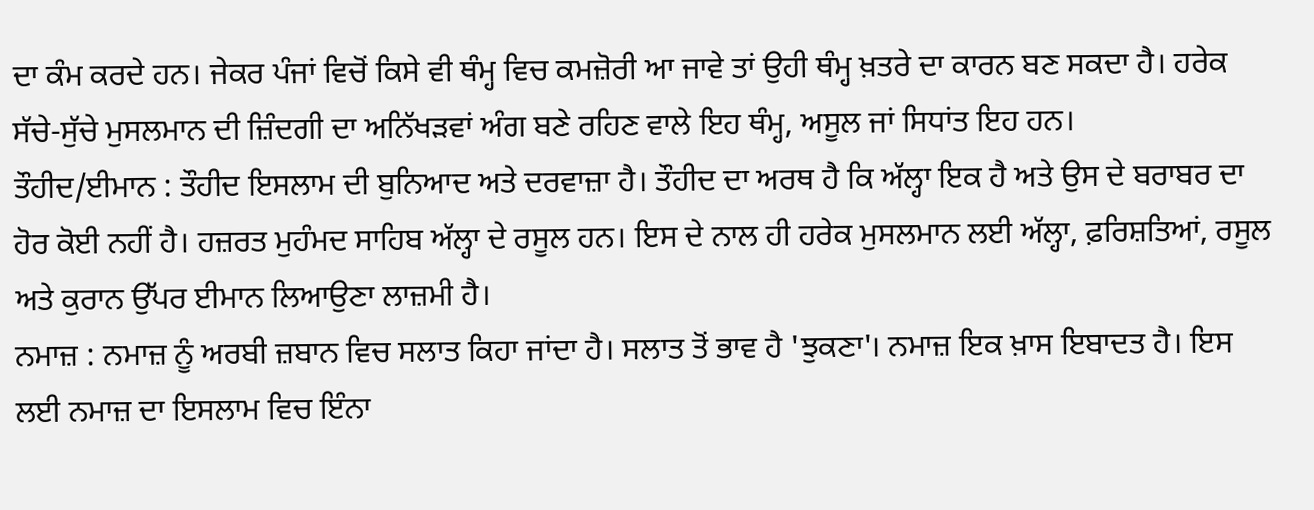ਦਾ ਕੰਮ ਕਰਦੇ ਹਨ। ਜੇਕਰ ਪੰਜਾਂ ਵਿਚੋਂ ਕਿਸੇ ਵੀ ਥੰਮ੍ਹ ਵਿਚ ਕਮਜ਼ੋਰੀ ਆ ਜਾਵੇ ਤਾਂ ਉਹੀ ਥੰਮ੍ਹ ਖ਼ਤਰੇ ਦਾ ਕਾਰਨ ਬਣ ਸਕਦਾ ਹੈ। ਹਰੇਕ ਸੱਚੇ-ਸੁੱਚੇ ਮੁਸਲਮਾਨ ਦੀ ਜ਼ਿੰਦਗੀ ਦਾ ਅਨਿੱਖੜਵਾਂ ਅੰਗ ਬਣੇ ਰਹਿਣ ਵਾਲੇ ਇਹ ਥੰਮ੍ਹ, ਅਸੂਲ ਜਾਂ ਸਿਧਾਂਤ ਇਹ ਹਨ।
ਤੌਹੀਦ/ਈਮਾਨ : ਤੌਹੀਦ ਇਸਲਾਮ ਦੀ ਬੁਨਿਆਦ ਅਤੇ ਦਰਵਾਜ਼ਾ ਹੈ। ਤੌਹੀਦ ਦਾ ਅਰਥ ਹੈ ਕਿ ਅੱਲ੍ਹਾ ਇਕ ਹੈ ਅਤੇ ਉਸ ਦੇ ਬਰਾਬਰ ਦਾ ਹੋਰ ਕੋਈ ਨਹੀਂ ਹੈ। ਹਜ਼ਰਤ ਮੁਹੰਮਦ ਸਾਹਿਬ ਅੱਲ੍ਹਾ ਦੇ ਰਸੂਲ ਹਨ। ਇਸ ਦੇ ਨਾਲ ਹੀ ਹਰੇਕ ਮੁਸਲਮਾਨ ਲਈ ਅੱਲ੍ਹਾ, ਫ਼ਰਿਸ਼ਤਿਆਂ, ਰਸੂਲ ਅਤੇ ਕੁਰਾਨ ਉੱਪਰ ਈਮਾਨ ਲਿਆਉਣਾ ਲਾਜ਼ਮੀ ਹੈ।
ਨਮਾਜ਼ : ਨਮਾਜ਼ ਨੂੰ ਅਰਬੀ ਜ਼ਬਾਨ ਵਿਚ ਸਲਾਤ ਕਿਹਾ ਜਾਂਦਾ ਹੈ। ਸਲਾਤ ਤੋਂ ਭਾਵ ਹੈ 'ਝੁਕਣਾ'। ਨਮਾਜ਼ ਇਕ ਖ਼ਾਸ ਇਬਾਦਤ ਹੈ। ਇਸ ਲਈ ਨਮਾਜ਼ ਦਾ ਇਸਲਾਮ ਵਿਚ ਇੰਨਾ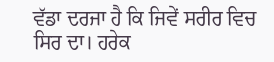ਵੱਡਾ ਦਰਜਾ ਹੈ ਕਿ ਜਿਵੇਂ ਸਰੀਰ ਵਿਚ ਸਿਰ ਦਾ। ਹਰੇਕ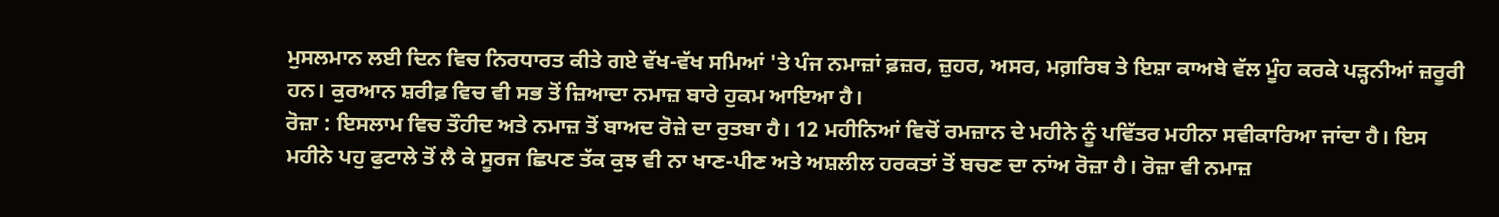ਮੁਸਲਮਾਨ ਲਈ ਦਿਨ ਵਿਚ ਨਿਰਧਾਰਤ ਕੀਤੇ ਗਏ ਵੱਖ-ਵੱਖ ਸਮਿਆਂ 'ਤੇ ਪੰਜ ਨਮਾਜ਼ਾਂ ਫ਼ਜ਼ਰ, ਜ਼ੁਹਰ, ਅਸਰ, ਮਗ਼ਰਿਬ ਤੇ ਇਸ਼ਾ ਕਾਅਬੇ ਵੱਲ ਮੂੰਹ ਕਰਕੇ ਪੜ੍ਹਨੀਆਂ ਜ਼ਰੂਰੀ ਹਨ। ਕੁਰਆਨ ਸ਼ਰੀਫ਼ ਵਿਚ ਵੀ ਸਭ ਤੋਂ ਜ਼ਿਆਦਾ ਨਮਾਜ਼ ਬਾਰੇ ਹੁਕਮ ਆਇਆ ਹੈ।
ਰੋਜ਼ਾ : ਇਸਲਾਮ ਵਿਚ ਤੌਹੀਦ ਅਤੇ ਨਮਾਜ਼ ਤੋਂ ਬਾਅਦ ਰੋਜ਼ੇ ਦਾ ਰੁਤਬਾ ਹੈ। 12 ਮਹੀਨਿਆਂ ਵਿਚੋਂ ਰਮਜ਼ਾਨ ਦੇ ਮਹੀਨੇ ਨੂੰ ਪਵਿੱਤਰ ਮਹੀਨਾ ਸਵੀਕਾਰਿਆ ਜਾਂਦਾ ਹੈ। ਇਸ ਮਹੀਨੇ ਪਹੁ ਫੁਟਾਲੇ ਤੋਂ ਲੈ ਕੇ ਸੂਰਜ ਛਿਪਣ ਤੱਕ ਕੁਝ ਵੀ ਨਾ ਖਾਣ-ਪੀਣ ਅਤੇ ਅਸ਼ਲੀਲ ਹਰਕਤਾਂ ਤੋਂ ਬਚਣ ਦਾ ਨਾਂਅ ਰੋਜ਼ਾ ਹੈ। ਰੋਜ਼ਾ ਵੀ ਨਮਾਜ਼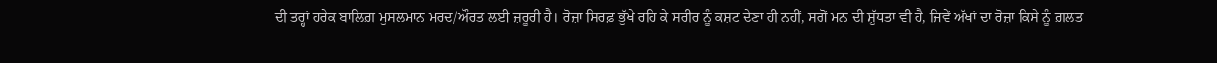ਦੀ ਤਰ੍ਹਾਂ ਹਰੇਕ ਬਾਲਿਗ਼ ਮੁਸਲਮਾਨ ਮਰਦ/ਔਰਤ ਲਈ ਜ਼ਰੂਰੀ ਹੈ। ਰੋਜ਼ਾ ਸਿਰਫ਼ ਭੁੱਖੇ ਰਹਿ ਕੇ ਸਰੀਰ ਨੂੰ ਕਸ਼ਟ ਦੇਣਾ ਹੀ ਨਹੀਂ, ਸਗੋਂ ਮਨ ਦੀ ਸ਼ੁੱਧਤਾ ਵੀ ਹੈ, ਜਿਵੇਂ ਅੱਖਾਂ ਦਾ ਰੋਜ਼ਾ ਕਿਸੇ ਨੂੰ ਗ਼ਲਤ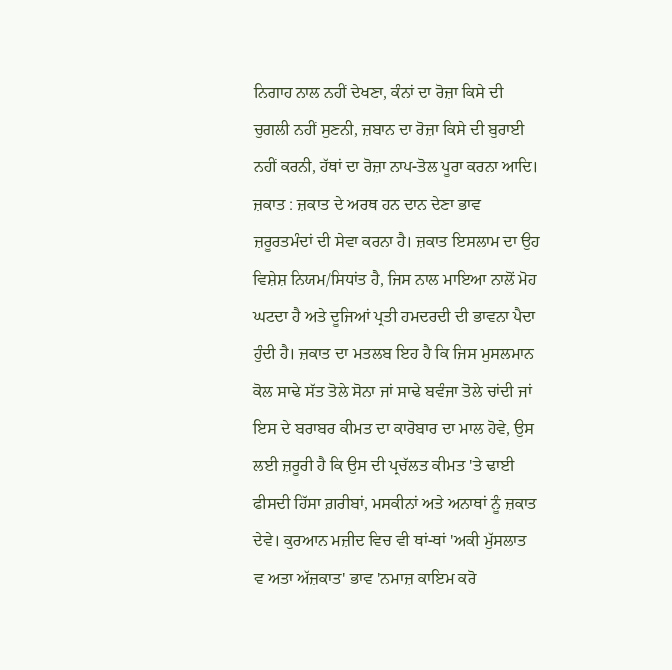ਨਿਗਾਹ ਨਾਲ ਨਹੀਂ ਦੇਖਣਾ, ਕੰਨਾਂ ਦਾ ਰੋਜ਼ਾ ਕਿਸੇ ਦੀ ਚੁਗਲੀ ਨਹੀਂ ਸੁਣਨੀ, ਜ਼ਬਾਨ ਦਾ ਰੋਜ਼ਾ ਕਿਸੇ ਦੀ ਬੁਰਾਈ ਨਹੀਂ ਕਰਨੀ, ਹੱਥਾਂ ਦਾ ਰੋਜ਼ਾ ਨਾਪ-ਤੋਲ ਪੂਰਾ ਕਰਨਾ ਆਦਿ।
ਜ਼ਕਾਤ : ਜ਼ਕਾਤ ਦੇ ਅਰਥ ਹਨ ਦਾਨ ਦੇਣਾ ਭਾਵ ਜ਼ਰੂਰਤਮੰਦਾਂ ਦੀ ਸੇਵਾ ਕਰਨਾ ਹੈ। ਜ਼ਕਾਤ ਇਸਲਾਮ ਦਾ ਉਹ ਵਿਸ਼ੇਸ਼ ਨਿਯਮ/ਸਿਧਾਂਤ ਹੈ, ਜਿਸ ਨਾਲ ਮਾਇਆ ਨਾਲੋਂ ਮੋਹ ਘਟਦਾ ਹੈ ਅਤੇ ਦੂਜਿਆਂ ਪ੍ਰਤੀ ਹਮਦਰਦੀ ਦੀ ਭਾਵਨਾ ਪੈਦਾ ਹੁੰਦੀ ਹੈ। ਜ਼ਕਾਤ ਦਾ ਮਤਲਬ ਇਹ ਹੈ ਕਿ ਜਿਸ ਮੁਸਲਮਾਨ ਕੋਲ ਸਾਢੇ ਸੱਤ ਤੋਲੇ ਸੋਨਾ ਜਾਂ ਸਾਢੇ ਬਵੰਜਾ ਤੋਲੇ ਚਾਂਦੀ ਜਾਂ ਇਸ ਦੇ ਬਰਾਬਰ ਕੀਮਤ ਦਾ ਕਾਰੋਬਾਰ ਦਾ ਮਾਲ ਹੋਵੇ, ਉਸ ਲਈ ਜ਼ਰੂਰੀ ਹੈ ਕਿ ਉਸ ਦੀ ਪ੍ਰਚੱਲਤ ਕੀਮਤ 'ਤੇ ਢਾਈ ਫੀਸਦੀ ਹਿੱਸਾ ਗ਼ਰੀਬਾਂ, ਮਸਕੀਨਾਂ ਅਤੇ ਅਨਾਥਾਂ ਨੂੰ ਜ਼ਕਾਤ ਦੇਵੇ। ਕੁਰਆਨ ਮਜ਼ੀਦ ਵਿਚ ਵੀ ਥਾਂ-ਥਾਂ 'ਅਕੀ ਮੁੱਸਲਾਤ ਵ ਅਤਾ ਅੱਜ਼ਕਾਤ' ਭਾਵ 'ਨਮਾਜ਼ ਕਾਇਮ ਕਰੋ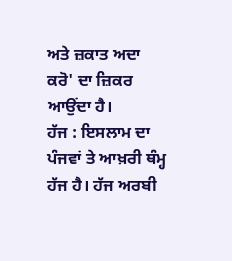ਅਤੇ ਜ਼ਕਾਤ ਅਦਾ ਕਰੋ' ਦਾ ਜ਼ਿਕਰ ਆਉਂਦਾ ਹੈ।
ਹੱਜ : ਇਸਲਾਮ ਦਾ ਪੰਜਵਾਂ ਤੇ ਆਖ਼ਰੀ ਥੰਮ੍ਹ ਹੱਜ ਹੈ। ਹੱਜ ਅਰਬੀ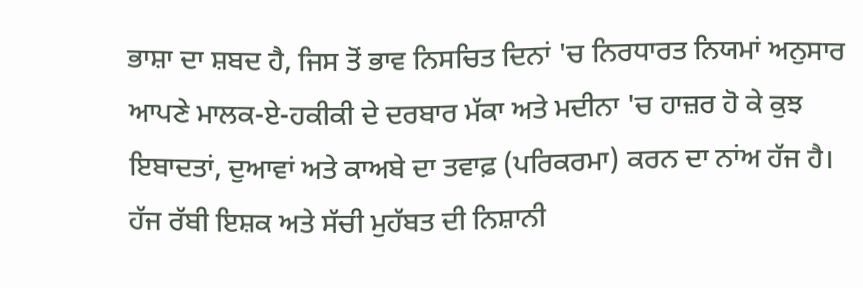ਭਾਸ਼ਾ ਦਾ ਸ਼ਬਦ ਹੈ, ਜਿਸ ਤੋਂ ਭਾਵ ਨਿਸਚਿਤ ਦਿਨਾਂ 'ਚ ਨਿਰਧਾਰਤ ਨਿਯਮਾਂ ਅਨੁਸਾਰ ਆਪਣੇ ਮਾਲਕ-ਏ-ਹਕੀਕੀ ਦੇ ਦਰਬਾਰ ਮੱਕਾ ਅਤੇ ਮਦੀਨਾ 'ਚ ਹਾਜ਼ਰ ਹੋ ਕੇ ਕੁਝ ਇਬਾਦਤਾਂ, ਦੁਆਵਾਂ ਅਤੇ ਕਾਅਬੇ ਦਾ ਤਵਾਫ਼ (ਪਰਿਕਰਮਾ) ਕਰਨ ਦਾ ਨਾਂਅ ਹੱਜ ਹੈ।
ਹੱਜ ਰੱਬੀ ਇਸ਼ਕ ਅਤੇ ਸੱਚੀ ਮੁਹੱਬਤ ਦੀ ਨਿਸ਼ਾਨੀ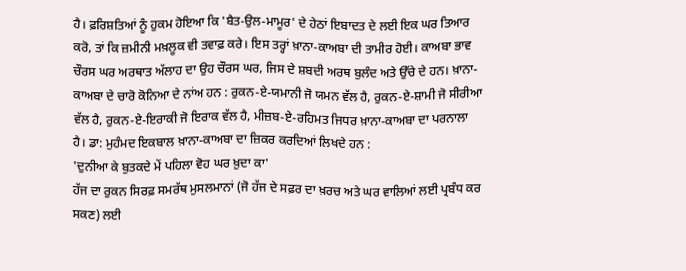ਹੈ। ਫ਼ਰਿਸ਼ਤਿਆਂ ਨੂੰ ਹੁਕਮ ਹੋਇਆ ਕਿ 'ਬੈਤ-ਉਲ-ਮਾਮੂਰ' ਦੇ ਹੇਠਾਂ ਇਬਾਦਤ ਦੇ ਲਈ ਇਕ ਘਰ ਤਿਆਰ ਕਰੋ, ਤਾਂ ਕਿ ਜ਼ਮੀਨੀ ਮਖ਼ਲੂਕ ਵੀ ਤਵਾਫ਼ ਕਰੇ। ਇਸ ਤਰ੍ਹਾਂ ਖ਼ਾਨਾ-ਕਾਅਬਾ ਦੀ ਤਾਮੀਰ ਹੋਈ। ਕਾਅਬਾ ਭਾਵ ਚੌਰਸ ਘਰ ਅਰਥਾਤ ਅੱਲਾਹ ਦਾ ਉਹ ਚੌਰਸ ਘਰ, ਜਿਸ ਦੇ ਸ਼ਬਦੀ ਅਰਥ ਬੁਲੰਦ ਅਤੇ ਉੱਚੇ ਦੇ ਹਨ। ਖ਼ਾਨਾ-ਕਾਅਬਾ ਦੇ ਚਾਰੋ ਕੋਨਿਆ ਦੇ ਨਾਂਅ ਹਨ : ਰੁਕਨ-ਏ-ਯਮਾਨੀ ਜੋ ਯਮਨ ਵੱਲ ਹੈ, ਰੁਕਨ-ਏ-ਸ਼ਾਮੀ ਜੋ ਸੀਰੀਆ ਵੱਲ ਹੈ, ਰੁਕਨ-ਏ-ਇਰਾਕੀ ਜੋ ਇਰਾਕ ਵੱਲ ਹੈ, ਮੀਜ਼ਬ-ਏ-ਰਹਿਮਤ ਜਿਧਰ ਖ਼ਾਨਾ-ਕਾਅਬਾ ਦਾ ਪਰਨਾਲਾ ਹੈ। ਡਾ: ਮੁਹੰਮਦ ਇਕਬਾਲ ਖ਼ਾਨਾ-ਕਾਅਬਾ ਦਾ ਜ਼ਿਕਰ ਕਰਦਿਆਂ ਲਿਖਦੇ ਹਨ :
'ਦੁਨੀਆ ਕੇ ਬੁਤਕਦੇ ਮੇਂ ਪਹਿਲਾ ਵੋਹ ਘਰ ਖ਼ੁਦਾ ਕਾ'
ਹੱਜ ਦਾ ਰੁਕਨ ਸਿਰਫ਼ ਸਮਰੱਥ ਮੁਸਲਮਾਨਾਂ (ਜੋ ਹੱਜ ਦੇ ਸਫ਼ਰ ਦਾ ਖ਼ਰਚ ਅਤੇ ਘਰ ਵਾਲਿਆਂ ਲਈ ਪ੍ਰਬੰਧ ਕਰ ਸਕਣ) ਲਈ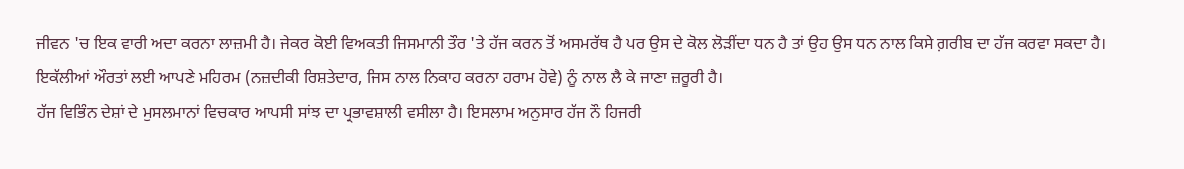ਜੀਵਨ 'ਚ ਇਕ ਵਾਰੀ ਅਦਾ ਕਰਨਾ ਲਾਜ਼ਮੀ ਹੈ। ਜੇਕਰ ਕੋਈ ਵਿਅਕਤੀ ਜਿਸਮਾਨੀ ਤੌਰ 'ਤੇ ਹੱਜ ਕਰਨ ਤੋਂ ਅਸਮਰੱਥ ਹੈ ਪਰ ਉਸ ਦੇ ਕੋਲ ਲੋੜੀਂਦਾ ਧਨ ਹੈ ਤਾਂ ਉਹ ਉਸ ਧਨ ਨਾਲ ਕਿਸੇ ਗ਼ਰੀਬ ਦਾ ਹੱਜ ਕਰਵਾ ਸਕਦਾ ਹੈ। ਇਕੱਲੀਆਂ ਔਰਤਾਂ ਲਈ ਆਪਣੇ ਮਹਿਰਮ (ਨਜ਼ਦੀਕੀ ਰਿਸ਼ਤੇਦਾਰ, ਜਿਸ ਨਾਲ ਨਿਕਾਹ ਕਰਨਾ ਹਰਾਮ ਹੋਵੇ) ਨੂੰ ਨਾਲ ਲੈ ਕੇ ਜਾਣਾ ਜ਼ਰੂਰੀ ਹੈ।
ਹੱਜ ਵਿਭਿੰਨ ਦੇਸ਼ਾਂ ਦੇ ਮੁਸਲਮਾਨਾਂ ਵਿਚਕਾਰ ਆਪਸੀ ਸਾਂਝ ਦਾ ਪ੍ਰਭਾਵਸ਼ਾਲੀ ਵਸੀਲਾ ਹੈ। ਇਸਲਾਮ ਅਨੁਸਾਰ ਹੱਜ ਨੌ ਹਿਜਰੀ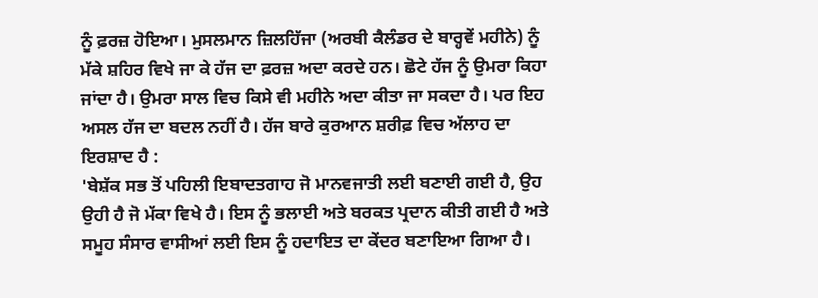ਨੂੰ ਫ਼ਰਜ਼ ਹੋਇਆ। ਮੁਸਲਮਾਨ ਜ਼ਿਲਹਿੱਜਾ (ਅਰਬੀ ਕੈਲੰਡਰ ਦੇ ਬਾਰ੍ਹਵੇਂ ਮਹੀਨੇ) ਨੂੰ ਮੱਕੇ ਸ਼ਹਿਰ ਵਿਖੇ ਜਾ ਕੇ ਹੱਜ ਦਾ ਫ਼ਰਜ਼ ਅਦਾ ਕਰਦੇ ਹਨ। ਛੋਟੇ ਹੱਜ ਨੂੰ ਉਮਰਾ ਕਿਹਾ ਜਾਂਦਾ ਹੈ। ਉਮਰਾ ਸਾਲ ਵਿਚ ਕਿਸੇ ਵੀ ਮਹੀਨੇ ਅਦਾ ਕੀਤਾ ਜਾ ਸਕਦਾ ਹੈ। ਪਰ ਇਹ ਅਸਲ ਹੱਜ ਦਾ ਬਦਲ ਨਹੀਂ ਹੈ। ਹੱਜ ਬਾਰੇ ਕੁਰਆਨ ਸ਼ਰੀਫ਼ ਵਿਚ ਅੱਲਾਹ ਦਾ ਇਰਸ਼ਾਦ ਹੈ :
'ਬੇਸ਼ੱਕ ਸਭ ਤੋਂ ਪਹਿਲੀ ਇਬਾਦਤਗਾਹ ਜੋ ਮਾਨਵਜਾਤੀ ਲਈ ਬਣਾਈ ਗਈ ਹੈ, ਉਹ ਉਹੀ ਹੈ ਜੋ ਮੱਕਾ ਵਿਖੇ ਹੈ। ਇਸ ਨੂੰ ਭਲਾਈ ਅਤੇ ਬਰਕਤ ਪ੍ਰਦਾਨ ਕੀਤੀ ਗਈ ਹੈ ਅਤੇ ਸਮੂਹ ਸੰਸਾਰ ਵਾਸੀਆਂ ਲਈ ਇਸ ਨੂੰ ਹਦਾਇਤ ਦਾ ਕੇਂਦਰ ਬਣਾਇਆ ਗਿਆ ਹੈ।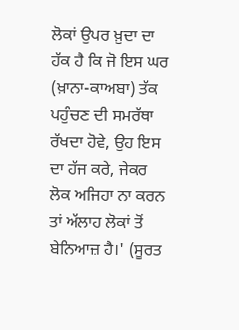ਲੋਕਾਂ ਉਪਰ ਖ਼ੁਦਾ ਦਾ ਹੱਕ ਹੈ ਕਿ ਜੋ ਇਸ ਘਰ (ਖ਼ਾਨਾ-ਕਾਅਬਾ) ਤੱਕ ਪਹੁੰਚਣ ਦੀ ਸਮਰੱਥਾ ਰੱਖਦਾ ਹੋਵੇ, ਉਹ ਇਸ ਦਾ ਹੱਜ ਕਰੇ, ਜੇਕਰ ਲੋਕ ਅਜਿਹਾ ਨਾ ਕਰਨ ਤਾਂ ਅੱਲਾਹ ਲੋਕਾਂ ਤੋਂ ਬੇਨਿਆਜ਼ ਹੈ।' (ਸੂਰਤ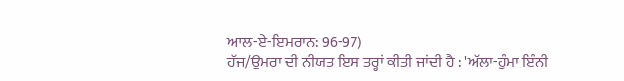ਆਲ-ਏ-ਇਮਰਾਨ: 96-97)
ਹੱਜ/ਉਮਰਾ ਦੀ ਨੀਯਤ ਇਸ ਤਰ੍ਹਾਂ ਕੀਤੀ ਜਾਂਦੀ ਹੈ : 'ਅੱਲਾ-ਹੁੰਮਾ ਇੰਨੀ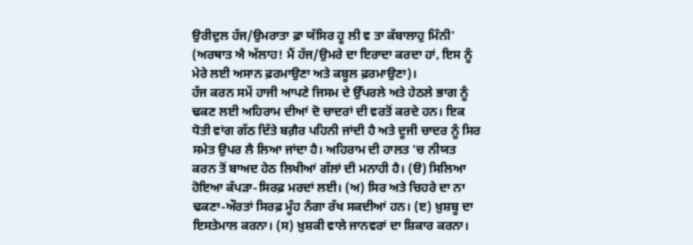ਉਰੀਦੁਲ ਹੱਜ/ਉਮਰਾਤਾ ਫ਼ਾ ਯੱਸਿਰ ਹੂ ਲੀ ਵ ਤਾ ਕੱਬਾਲਾਹੁ ਮਿੰਨੀ' (ਅਰਥਾਤ ਐ ਅੱਲਾਹ! ਮੈਂ ਹੱਜ/ਉਮਰੇ ਦਾ ਇਰਾਦਾ ਕਰਦਾ ਹਾਂ, ਇਸ ਨੂੰ ਮੇਰੇ ਲਈ ਅਸਾਨ ਫ਼ਰਮਾਉਣਾ ਅਤੇ ਕਬੂਲ ਫ਼ਰਮਾਉਣਾ)।
ਹੱਜ ਕਰਨ ਸਮੇਂ ਹਾਜੀ ਆਪਣੇ ਜਿਸਮ ਦੇ ਉੱਪਰਲੇ ਅਤੇ ਹੇਠਲੇ ਭਾਗ ਨੂੰ ਢਕਣ ਲਈ ਅਹਿਰਾਮ ਦੀਆਂ ਦੋ ਚਾਦਰਾਂ ਦੀ ਵਰਤੋਂ ਕਰਦੇ ਹਨ। ਇਕ ਧੋਤੀ ਵਾਂਗ ਗੱਠ ਦਿੱਤੇ ਬਗ਼ੈਰ ਪਹਿਨੀ ਜਾਂਦੀ ਹੈ ਅਤੇ ਦੂਜੀ ਚਾਦਰ ਨੂੰ ਸਿਰ ਸਮੇਤ ਉਪਰ ਲੈ ਲਿਆ ਜਾਂਦਾ ਹੈ। ਅਹਿਰਾਮ ਦੀ ਹਾਲਤ 'ਚ ਨੀਯਤ ਕਰਨ ਤੋਂ ਬਾਅਦ ਹੇਠ ਲਿਖੀਆਂ ਗੱਲਾਂ ਦੀ ਮਨਾਹੀ ਹੈ। (ੳ) ਸਿਲਿਆ ਹੋਇਆ ਕੱਪੜਾ-ਸਿਰਫ਼ ਮਰਦਾਂ ਲਈ। (ਅ) ਸਿਰ ਅਤੇ ਚਿਹਰੇ ਦਾ ਨਾ ਢਕਣਾ-ਔਰਤਾਂ ਸਿਰਫ਼ ਮੂੰਹ ਨੰਗਾ ਰੱਖ ਸਕਦੀਆਂ ਹਨ। (ੲ) ਖ਼ੁਸ਼ਬੂ ਦਾ ਇਸਤੇਮਾਲ ਕਰਨਾ। (ਸ) ਖ਼ੁਸ਼ਕੀ ਵਾਲੇ ਜਾਨਵਰਾਂ ਦਾ ਸ਼ਿਕਾਰ ਕਰਨਾ।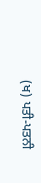(ਖ) ਪਤੀ-ਪਤਨੀ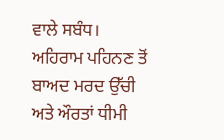ਵਾਲੇ ਸਬੰਧ।
ਅਹਿਰਾਮ ਪਹਿਨਣ ਤੋਂ ਬਾਅਦ ਮਰਦ ਉੱਚੀ ਅਤੇ ਔਰਤਾਂ ਧੀਮੀ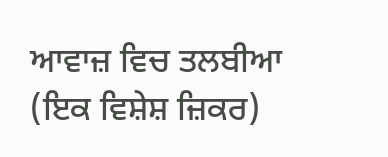ਆਵਾਜ਼ ਵਿਚ ਤਲਬੀਆ (ਇਕ ਵਿਸ਼ੇਸ਼ ਜ਼ਿਕਰ)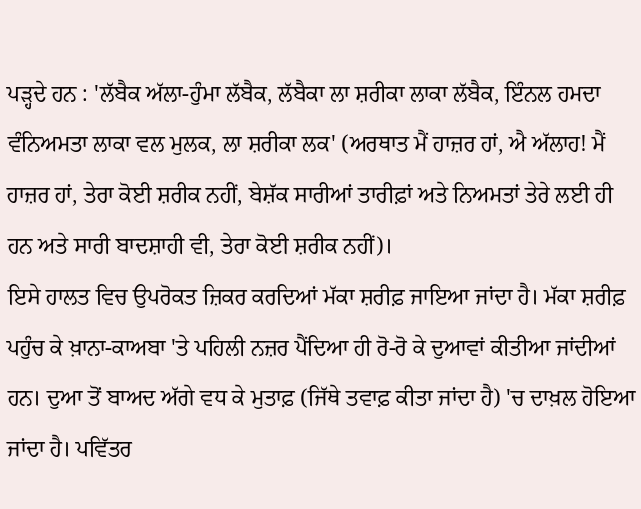ਪੜ੍ਹਦੇ ਹਨ : 'ਲੱਬੈਕ ਅੱਲਾ-ਹੁੰਮਾ ਲੱਬੈਕ, ਲੱਬੈਕਾ ਲਾ ਸ਼ਰੀਕਾ ਲਾਕਾ ਲੱਬੈਕ, ਇੰਨਲ ਹਮਦਾ ਵੰਨਿਅਮਤਾ ਲਾਕਾ ਵਲ ਮੁਲਕ, ਲਾ ਸ਼ਰੀਕਾ ਲਕ' (ਅਰਥਾਤ ਮੈਂ ਹਾਜ਼ਰ ਹਾਂ, ਐ ਅੱਲਾਹ! ਮੈਂ ਹਾਜ਼ਰ ਹਾਂ, ਤੇਰਾ ਕੋਈ ਸ਼ਰੀਕ ਨਹੀਂ, ਬੇਸ਼ੱਕ ਸਾਰੀਆਂ ਤਾਰੀਫ਼ਾਂ ਅਤੇ ਨਿਅਮਤਾਂ ਤੇਰੇ ਲਈ ਹੀ ਹਨ ਅਤੇ ਸਾਰੀ ਬਾਦਸ਼ਾਹੀ ਵੀ, ਤੇਰਾ ਕੋਈ ਸ਼ਰੀਕ ਨਹੀਂ)।
ਇਸੇ ਹਾਲਤ ਵਿਚ ਉਪਰੋਕਤ ਜ਼ਿਕਰ ਕਰਦਿਆਂ ਮੱਕਾ ਸ਼ਰੀਫ਼ ਜਾਇਆ ਜਾਂਦਾ ਹੈ। ਮੱਕਾ ਸ਼ਰੀਫ਼ ਪਹੁੰਚ ਕੇ ਖ਼ਾਨਾ-ਕਾਅਬਾ 'ਤੇ ਪਹਿਲੀ ਨਜ਼ਰ ਪੈਂਦਿਆ ਹੀ ਰੋ-ਰੋ ਕੇ ਦੁਆਵਾਂ ਕੀਤੀਆ ਜਾਂਦੀਆਂ ਹਨ। ਦੁਆ ਤੋਂ ਬਾਅਦ ਅੱਗੇ ਵਧ ਕੇ ਮੁਤਾਫ਼ (ਜਿੱਥੇ ਤਵਾਫ਼ ਕੀਤਾ ਜਾਂਦਾ ਹੈ) 'ਚ ਦਾਖ਼ਲ ਹੋਇਆ ਜਾਂਦਾ ਹੈ। ਪਵਿੱਤਰ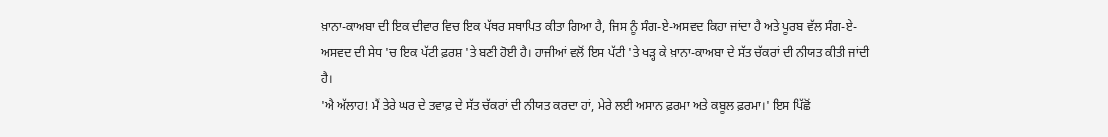ਖ਼ਾਨਾ-ਕਾਅਬਾ ਦੀ ਇਕ ਦੀਵਾਰ ਵਿਚ ਇਕ ਪੱਥਰ ਸਥਾਪਿਤ ਕੀਤਾ ਗਿਆ ਹੈ, ਜਿਸ ਨੂੰ ਸੰਗ-ਏ-ਅਸਵਦ ਕਿਹਾ ਜਾਂਦਾ ਹੈ ਅਤੇ ਪੂਰਬ ਵੱਲ ਸੰਗ-ਏ-ਅਸਵਦ ਦੀ ਸੇਧ 'ਚ ਇਕ ਪੱਟੀ ਫ਼ਰਸ਼ 'ਤੇ ਬਣੀ ਹੋਈ ਹੈ। ਹਾਜੀਆਂ ਵਲੋਂ ਇਸ ਪੱਟੀ 'ਤੇ ਖੜ੍ਹ ਕੇ ਖ਼ਾਨਾ-ਕਾਅਬਾ ਦੇ ਸੱਤ ਚੱਕਰਾਂ ਦੀ ਨੀਯਤ ਕੀਤੀ ਜਾਂਦੀ ਹੈ।
'ਐ ਅੱਲਾਹ! ਮੈਂ ਤੇਰੇ ਘਰ ਦੇ ਤਵਾਫ਼ ਦੇ ਸੱਤ ਚੱਕਰਾਂ ਦੀ ਨੀਯਤ ਕਰਦਾ ਹਾਂ, ਮੇਰੇ ਲਈ ਅਸਾਨ ਫ਼ਰਮਾ ਅਤੇ ਕਬੂਲ ਫ਼ਰਮਾ।' ਇਸ ਪਿੱਛੋਂ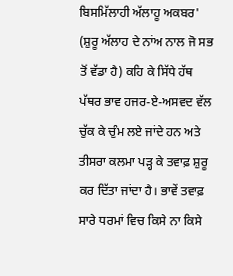ਬਿਸਮਿੱਲਾਹੀ ਅੱਲਾਹੂ ਅਕਬਰ' (ਸ਼ੁਰੂ ਅੱਲਾਹ ਦੇ ਨਾਂਅ ਨਾਲ ਜੋ ਸਭ ਤੋਂ ਵੱਡਾ ਹੈ) ਕਹਿ ਕੇ ਸਿੱਧੇ ਹੱਥ ਪੱਥਰ ਭਾਵ ਹਜਰ-ਏ-ਅਸਵਦ ਵੱਲ ਚੁੱਕ ਕੇ ਚੁੰਮ ਲਏ ਜਾਂਦੇ ਹਨ ਅਤੇ ਤੀਸਰਾ ਕਲਮਾ ਪੜ੍ਹ ਕੇ ਤਵਾਫ਼ ਸ਼ੁਰੂ ਕਰ ਦਿੱਤਾ ਜਾਂਦਾ ਹੈ। ਭਾਵੇਂ ਤਵਾਫ਼ ਸਾਰੇ ਧਰਮਾਂ ਵਿਚ ਕਿਸੇ ਨਾ ਕਿਸੇ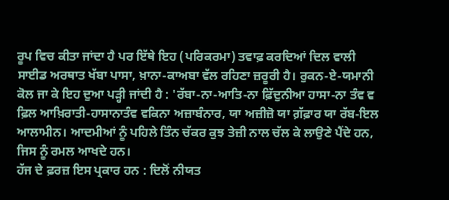ਰੂਪ ਵਿਚ ਕੀਤਾ ਜਾਂਦਾ ਹੈ ਪਰ ਇੱਥੇ ਇਹ (ਪਰਿਕਰਮਾ) ਤਵਾਫ਼ ਕਰਦਿਆਂ ਦਿਲ ਵਾਲੀ ਸਾਈਡ ਅਰਥਾਤ ਖੱਬਾ ਪਾਸਾ, ਖ਼ਾਨਾ-ਕਾਅਬਾ ਵੱਲ ਰਹਿਣਾ ਜ਼ਰੂਰੀ ਹੈ। ਰੁਕਨ-ਏ-ਯਮਾਨੀ ਕੋਲ ਜਾ ਕੇ ਇਹ ਦੁਆ ਪੜ੍ਹੀ ਜਾਂਦੀ ਹੈ : 'ਰੱਬਾ-ਨਾ-ਆਤਿ-ਨਾ ਫ਼ਿੱਦੁਨੀਆ ਹਾਸਾ-ਨਾ ਤੰਵ ਵ ਫ਼ਿਲ ਆਖ਼ਿਰਾਤੀ-ਹਾਸਾਨਾਤੰਵ ਵਕਿਨਾ ਅਜ਼ਾਬੰਨਾਰ, ਯਾ ਅਜ਼ੀਜ਼ੋ ਯਾ ਗ਼ੱਫ਼ਾਰ ਯਾ ਰੱਬ-ਇਲ ਆਲਾਮੀਨ। ਆਦਮੀਆਂ ਨੂੰ ਪਹਿਲੇ ਤਿੰਨ ਚੱਕਰ ਕੁਝ ਤੇਜ਼ੀ ਨਾਲ ਚੱਲ ਕੇ ਲਾਉਣੇ ਪੈਂਦੇ ਹਨ, ਜਿਸ ਨੂੰ ਰਮਲ ਆਖਦੇ ਹਨ।
ਹੱਜ ਦੇ ਫ਼ਰਜ਼ ਇਸ ਪ੍ਰਕਾਰ ਹਨ : ਦਿਲੋਂ ਨੀਯਤ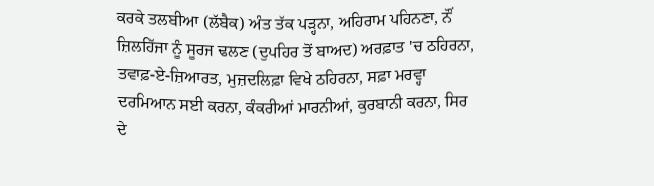ਕਰਕੇ ਤਲਬੀਆ (ਲੱਬੈਕ) ਅੰਤ ਤੱਕ ਪੜ੍ਹਨਾ, ਅਹਿਰਾਮ ਪਹਿਨਣਾ, ਨੌਂ ਜ਼ਿਲਹਿੱਜਾ ਨੂੰ ਸੂਰਜ ਢਲਣ (ਦੁਪਹਿਰ ਤੋਂ ਬਾਅਦ) ਅਰਫ਼ਾਤ 'ਚ ਠਹਿਰਨਾ, ਤਵਾਫ਼-ਏ-ਜ਼ਿਆਰਤ, ਮੁਜ਼ਦਲਿਫ਼ਾ ਵਿਖੇ ਠਹਿਰਨਾ, ਸਫ਼ਾ ਮਰਵ੍ਹਾ ਦਰਮਿਆਨ ਸਈ ਕਰਨਾ, ਕੰਕਰੀਆਂ ਮਾਰਨੀਆਂ, ਕੁਰਬਾਨੀ ਕਰਨਾ, ਸਿਰ ਦੇ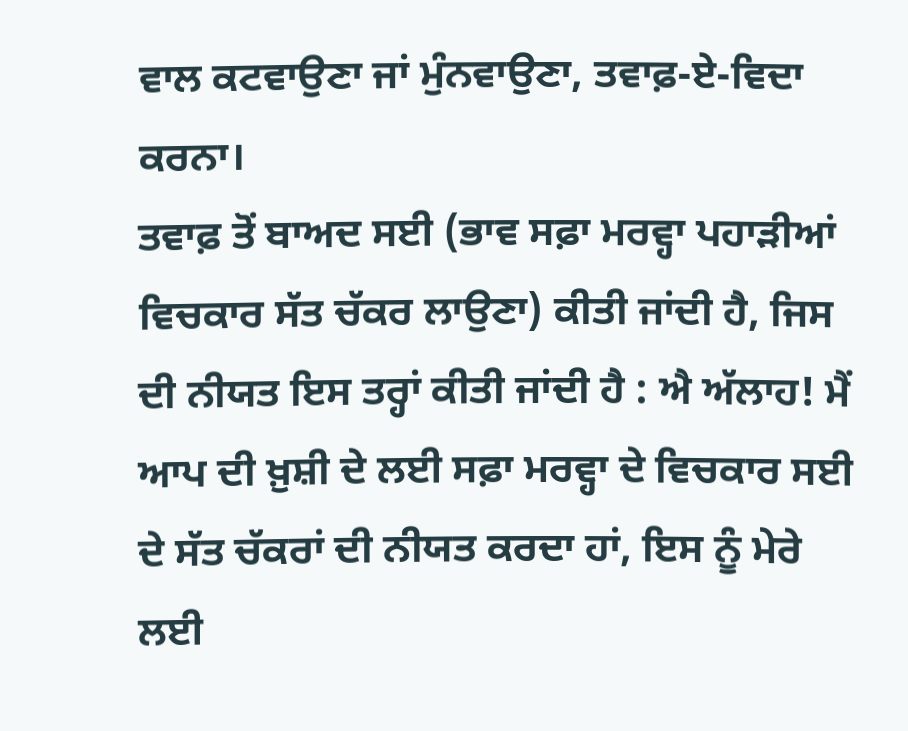ਵਾਲ ਕਟਵਾਉਣਾ ਜਾਂ ਮੁੰਨਵਾਉਣਾ, ਤਵਾਫ਼-ਏ-ਵਿਦਾ ਕਰਨਾ।
ਤਵਾਫ਼ ਤੋਂ ਬਾਅਦ ਸਈ (ਭਾਵ ਸਫ਼ਾ ਮਰਵ੍ਹਾ ਪਹਾੜੀਆਂ ਵਿਚਕਾਰ ਸੱਤ ਚੱਕਰ ਲਾਉਣਾ) ਕੀਤੀ ਜਾਂਦੀ ਹੈ, ਜਿਸ ਦੀ ਨੀਯਤ ਇਸ ਤਰ੍ਹਾਂ ਕੀਤੀ ਜਾਂਦੀ ਹੈ : ਐ ਅੱਲਾਹ! ਮੈਂ ਆਪ ਦੀ ਖ਼ੁਸ਼ੀ ਦੇ ਲਈ ਸਫ਼ਾ ਮਰਵ੍ਹਾ ਦੇ ਵਿਚਕਾਰ ਸਈ ਦੇ ਸੱਤ ਚੱਕਰਾਂ ਦੀ ਨੀਯਤ ਕਰਦਾ ਹਾਂ, ਇਸ ਨੂੰ ਮੇਰੇ ਲਈ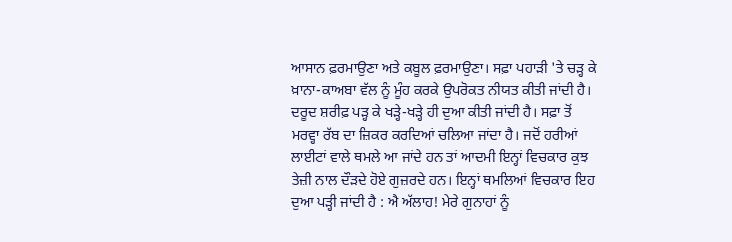ਆਸਾਨ ਫ਼ਰਮਾਉਣਾ ਅਤੇ ਕਬੂਲ ਫ਼ਰਮਾਉਣਾ। ਸਫ਼ਾ ਪਹਾੜੀ 'ਤੇ ਚੜ੍ਹ ਕੇ ਖ਼ਾਨਾ-ਕਾਅਬਾ ਵੱਲ ਨੂੰ ਮੂੰਹ ਕਰਕੇ ਉਪਰੋਕਤ ਨੀਯਤ ਕੀਤੀ ਜਾਂਦੀ ਹੈ। ਦਰੂਦ ਸ਼ਰੀਫ਼ ਪੜ੍ਹ ਕੇ ਖੜ੍ਹੇ-ਖੜ੍ਹੇ ਹੀ ਦੁਆ ਕੀਤੀ ਜਾਂਦੀ ਹੈ। ਸਫ਼ਾ ਤੋਂ ਮਰਵ੍ਹਾ ਰੱਬ ਦਾ ਜ਼ਿਕਰ ਕਰਦਿਆਂ ਚਲਿਆ ਜਾਂਦਾ ਹੈ। ਜਦੋਂ ਹਰੀਆਂ ਲਾਈਟਾਂ ਵਾਲੇ ਥਮਲੇ ਆ ਜਾਂਦੇ ਹਨ ਤਾਂ ਆਦਮੀ ਇਨ੍ਹਾਂ ਵਿਚਕਾਰ ਕੁਝ ਤੇਜ਼ੀ ਨਾਲ ਦੌੜਦੇ ਹੋਏ ਗੁਜ਼ਰਦੇ ਹਨ। ਇਨ੍ਹਾਂ ਥਮਲਿਆਂ ਵਿਚਕਾਰ ਇਹ ਦੁਆ ਪੜ੍ਹੀ ਜਾਂਦੀ ਹੈ : ਐ ਅੱਲਾਹ! ਮੇਰੇ ਗੁਨਾਹਾਂ ਨੂੰ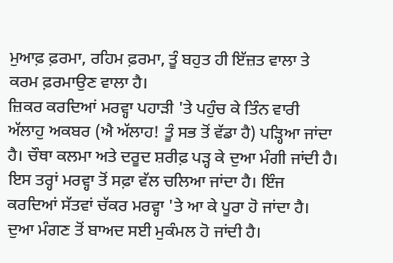ਮੁਆਫ਼ ਫ਼ਰਮਾ, ਰਹਿਮ ਫ਼ਰਮਾ, ਤੂੰ ਬਹੁਤ ਹੀ ਇੱਜ਼ਤ ਵਾਲਾ ਤੇ ਕਰਮ ਫ਼ਰਮਾਉਣ ਵਾਲਾ ਹੈ।
ਜ਼ਿਕਰ ਕਰਦਿਆਂ ਮਰਵ੍ਹਾ ਪਹਾੜੀ 'ਤੇ ਪਹੁੰਚ ਕੇ ਤਿੰਨ ਵਾਰੀ ਅੱਲਾਹੁ ਅਕਬਰ (ਐ ਅੱਲਾਹ! ਤੂੰ ਸਭ ਤੋਂ ਵੱਡਾ ਹੈ) ਪੜ੍ਹਿਆ ਜਾਂਦਾ ਹੈ। ਚੌਥਾ ਕਲਮਾ ਅਤੇ ਦਰੂਦ ਸ਼ਰੀਫ਼ ਪੜ੍ਹ ਕੇ ਦੁਆ ਮੰਗੀ ਜਾਂਦੀ ਹੈ। ਇਸ ਤਰ੍ਹਾਂ ਮਰਵ੍ਹਾ ਤੋਂ ਸਫ਼ਾ ਵੱਲ ਚਲਿਆ ਜਾਂਦਾ ਹੈ। ਇੰਜ ਕਰਦਿਆਂ ਸੱਤਵਾਂ ਚੱਕਰ ਮਰਵ੍ਹਾ 'ਤੇ ਆ ਕੇ ਪੂਰਾ ਹੋ ਜਾਂਦਾ ਹੈ। ਦੁਆ ਮੰਗਣ ਤੋਂ ਬਾਅਦ ਸਈ ਮੁਕੰਮਲ ਹੋ ਜਾਂਦੀ ਹੈ।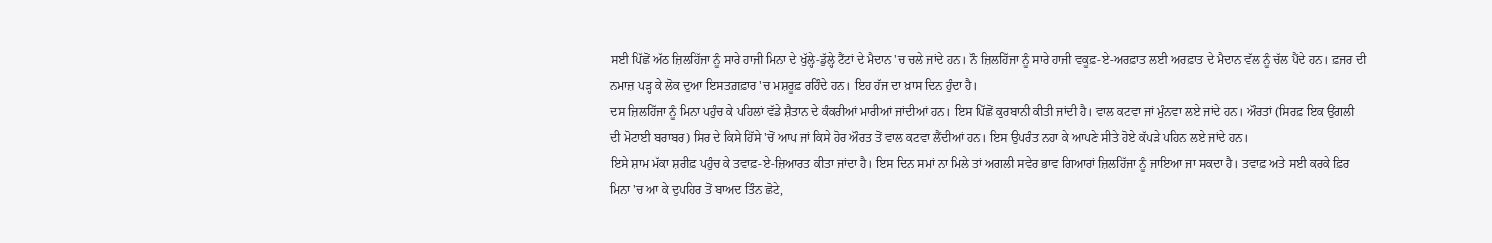ਸਈ ਪਿੱਛੋਂ ਅੱਠ ਜ਼ਿਲਹਿੱਜਾ ਨੂੰ ਸਾਰੇ ਹਾਜੀ ਮਿਨਾ ਦੇ ਖੁੱਲ੍ਹੇ-ਡੁੱਲ੍ਹੇ ਟੈਂਟਾਂ ਦੇ ਮੈਦਾਨ 'ਚ ਚਲੇ ਜਾਂਦੇ ਹਨ। ਨੌ ਜ਼ਿਲਹਿੱਜਾ ਨੂੰ ਸਾਰੇ ਹਾਜੀ ਵਕੂਫ਼-ਏ-ਅਰਫ਼ਾਤ ਲਈ ਅਰਫ਼ਾਤ ਦੇ ਮੈਦਾਨ ਵੱਲ ਨੂੰ ਚੱਲ ਪੈਂਦੇ ਹਨ। ਫ਼ਜਰ ਦੀ ਨਮਾਜ਼ ਪੜ੍ਹ ਕੇ ਲੋਕ ਦੁਆ ਇਸਤਗ਼ਫ਼ਾਰ 'ਚ ਮਸ਼ਰੂਫ਼ ਰਹਿੰਦੇ ਹਨ। ਇਹ ਹੱਜ ਦਾ ਖ਼ਾਸ ਦਿਨ ਹੁੰਦਾ ਹੈ।
ਦਸ ਜ਼ਿਲਹਿੱਜਾ ਨੂੰ ਮਿਨਾ ਪਹੁੰਚ ਕੇ ਪਹਿਲਾਂ ਵੱਡੇ ਸ਼ੈਤਾਨ ਦੇ ਕੰਕਰੀਆਂ ਮਾਰੀਆਂ ਜਾਂਦੀਆਂ ਹਨ। ਇਸ ਪਿੱਛੋਂ ਕੁਰਬਾਨੀ ਕੀਤੀ ਜਾਂਦੀ ਹੈ। ਵਾਲ ਕਟਵਾ ਜਾਂ ਮੁੰਨਵਾ ਲਏ ਜਾਂਦੇ ਹਨ। ਔਰਤਾਂ (ਸਿਰਫ਼ ਇਕ ਉਂਗਲੀ ਦੀ ਮੋਟਾਈ ਬਰਾਬਰ) ਸਿਰ ਦੇ ਕਿਸੇ ਹਿੱਸੇ 'ਚੋਂ ਆਪ ਜਾਂ ਕਿਸੇ ਹੋਰ ਔਰਤ ਤੋਂ ਵਾਲ ਕਟਵਾ ਲੈਂਦੀਆਂ ਹਨ। ਇਸ ਉਪਰੰਤ ਨਹਾ ਕੇ ਆਪਣੇ ਸੀਤੇ ਹੋਏ ਕੱਪੜੇ ਪਹਿਨ ਲਏ ਜਾਂਦੇ ਹਨ।
ਇਸੇ ਸ਼ਾਮ ਮੱਕਾ ਸ਼ਰੀਫ਼ ਪਹੁੰਚ ਕੇ ਤਵਾਫ਼-ਏ-ਜ਼ਿਆਰਤ ਕੀਤਾ ਜਾਂਦਾ ਹੈ। ਇਸ ਦਿਨ ਸਮਾਂ ਨਾ ਮਿਲੇ ਤਾਂ ਅਗਲੀ ਸਵੇਰ ਭਾਵ ਗਿਆਰਾਂ ਜ਼ਿਲਹਿੱਜਾ ਨੂੰ ਜਾਇਆ ਜਾ ਸਕਦਾ ਹੈ। ਤਵਾਫ਼ ਅਤੇ ਸਈ ਕਰਕੇ ਫ਼ਿਰ ਮਿਨਾ 'ਚ ਆ ਕੇ ਦੁਪਹਿਰ ਤੋਂ ਬਾਅਦ ਤਿੰਨ ਛੋਟੇ,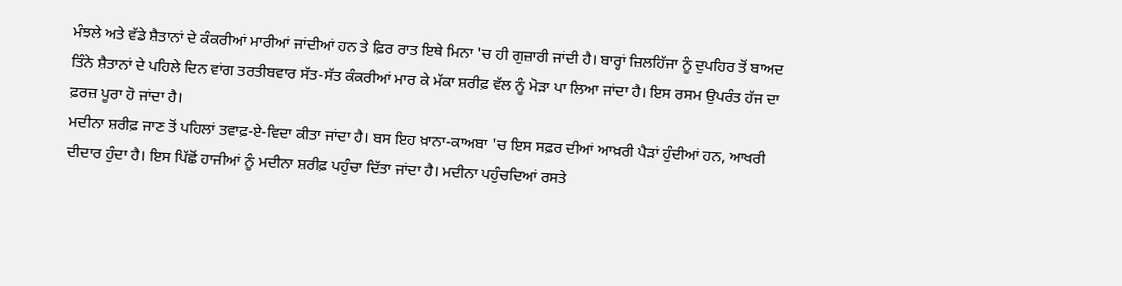ਮੰਝਲੇ ਅਤੇ ਵੱਡੇ ਸ਼ੈਤਾਨਾਂ ਦੇ ਕੰਕਰੀਆਂ ਮਾਰੀਆਂ ਜਾਂਦੀਆਂ ਹਨ ਤੇ ਫ਼ਿਰ ਰਾਤ ਇਥੇ ਮਿਨਾ 'ਚ ਹੀ ਗੁਜ਼ਾਰੀ ਜਾਂਦੀ ਹੈ। ਬਾਰ੍ਹਾਂ ਜ਼ਿਲਹਿੱਜਾ ਨੂੰ ਦੁਪਹਿਰ ਤੋਂ ਬਾਅਦ ਤਿੰਨੇ ਸ਼ੈਤਾਨਾਂ ਦੇ ਪਹਿਲੇ ਦਿਨ ਵਾਂਗ ਤਰਤੀਬਵਾਰ ਸੱਤ-ਸੱਤ ਕੰਕਰੀਆਂ ਮਾਰ ਕੇ ਮੱਕਾ ਸ਼ਰੀਫ਼ ਵੱਲ ਨੂੰ ਮੋੜਾ ਪਾ ਲਿਆ ਜਾਂਦਾ ਹੈ। ਇਸ ਰਸਮ ਉਪਰੰਤ ਹੱਜ ਦਾ ਫ਼ਰਜ਼ ਪੂਰਾ ਹੋ ਜਾਂਦਾ ਹੈ।
ਮਦੀਨਾ ਸ਼ਰੀਫ਼ ਜਾਣ ਤੋਂ ਪਹਿਲਾਂ ਤਵਾਫ਼-ਏ-ਵਿਦਾ ਕੀਤਾ ਜਾਂਦਾ ਹੈ। ਬਸ ਇਹ ਖ਼ਾਨਾ-ਕਾਅਬਾ 'ਚ ਇਸ ਸਫ਼ਰ ਦੀਆਂ ਆਖ਼ਰੀ ਪੈੜਾਂ ਹੁੰਦੀਆਂ ਹਨ, ਆਖਰੀ ਦੀਦਾਰ ਹੁੰਦਾ ਹੈ। ਇਸ ਪਿੱਛੋਂ ਹਾਜੀਆਂ ਨੂੰ ਮਦੀਨਾ ਸ਼ਰੀਫ਼ ਪਹੁੰਚਾ ਦਿੱਤਾ ਜਾਂਦਾ ਹੈ। ਮਦੀਨਾ ਪਹੁੰਚਦਿਆਂ ਰਸਤੇ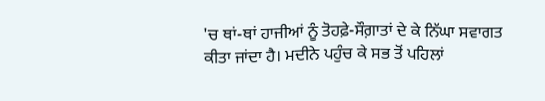'ਚ ਥਾਂ-ਥਾਂ ਹਾਜੀਆਂ ਨੂੰ ਤੋਹਫ਼ੇ-ਸੌਗ਼ਾਤਾਂ ਦੇ ਕੇ ਨਿੱਘਾ ਸਵਾਗਤ ਕੀਤਾ ਜਾਂਦਾ ਹੈ। ਮਦੀਨੇ ਪਹੁੰਚ ਕੇ ਸਭ ਤੋਂ ਪਹਿਲਾਂ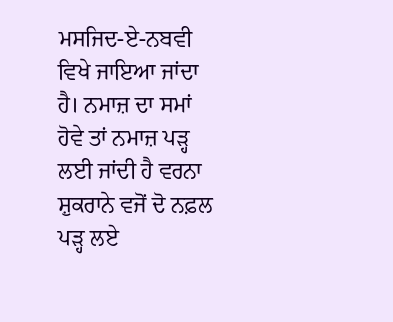ਮਸਜਿਦ-ਏ-ਨਬਵੀ ਵਿਖੇ ਜਾਇਆ ਜਾਂਦਾ ਹੈ। ਨਮਾਜ਼ ਦਾ ਸਮਾਂ ਹੋਵੇ ਤਾਂ ਨਮਾਜ਼ ਪੜ੍ਹ ਲਈ ਜਾਂਦੀ ਹੈ ਵਰਨਾ ਸ਼ੁਕਰਾਨੇ ਵਜੋਂ ਦੋ ਨਫ਼ਲ ਪੜ੍ਹ ਲਏ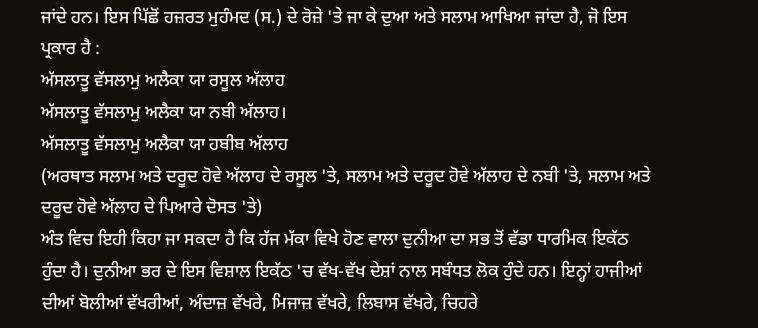ਜਾਂਦੇ ਹਨ। ਇਸ ਪਿੱਛੋਂ ਹਜ਼ਰਤ ਮੁਹੰਮਦ (ਸ.) ਦੇ ਰੋਜ਼ੇ 'ਤੇ ਜਾ ਕੇ ਦੁਆ ਅਤੇ ਸਲਾਮ ਆਖਿਆ ਜਾਂਦਾ ਹੈ, ਜੋ ਇਸ ਪ੍ਰਕਾਰ ਹੈ :
ਅੱਸਲਾਤੂ ਵੱਸਲਾਮੁ ਅਲੈਕਾ ਯਾ ਰਸੂਲ ਅੱਲਾਹ
ਅੱਸਲਾਤੂ ਵੱਸਲਾਮੁ ਅਲੈਕਾ ਯਾ ਨਬੀ ਅੱਲਾਹ।
ਅੱਸਲਾਤੂ ਵੱਸਲਾਮੁ ਅਲੈਕਾ ਯਾ ਹਬੀਬ ਅੱਲਾਹ
(ਅਰਥਾਤ ਸਲਾਮ ਅਤੇ ਦਰੂਦ ਹੋਵੇ ਅੱਲਾਹ ਦੇ ਰਸੂਲ 'ਤੇ, ਸਲਾਮ ਅਤੇ ਦਰੂਦ ਹੋਵੇ ਅੱਲਾਹ ਦੇ ਨਬੀ 'ਤੇ, ਸਲਾਮ ਅਤੇ ਦਰੂਦ ਹੋਵੇ ਅੱਲਾਹ ਦੇ ਪਿਆਰੇ ਦੋਸਤ 'ਤੇ)
ਅੰਤ ਵਿਚ ਇਹੀ ਕਿਹਾ ਜਾ ਸਕਦਾ ਹੈ ਕਿ ਹੱਜ ਮੱਕਾ ਵਿਖੇ ਹੋਣ ਵਾਲਾ ਦੁਨੀਆ ਦਾ ਸਭ ਤੋਂ ਵੱਡਾ ਧਾਰਮਿਕ ਇਕੱਠ ਹੁੰਦਾ ਹੈ। ਦੁਨੀਆ ਭਰ ਦੇ ਇਸ ਵਿਸ਼ਾਲ ਇਕੱਠ 'ਚ ਵੱਖ-ਵੱਖ ਦੇਸ਼ਾਂ ਨਾਲ ਸਬੰਧਤ ਲੋਕ ਹੁੰਦੇ ਹਨ। ਇਨ੍ਹਾਂ ਹਾਜੀਆਂ ਦੀਆਂ ਬੋਲੀਆਂ ਵੱਖਰੀਆਂ, ਅੰਦਾਜ਼ ਵੱਖਰੇ, ਮਿਜਾਜ਼ ਵੱਖਰੇ, ਲਿਬਾਸ ਵੱਖਰੇ, ਚਿਹਰੇ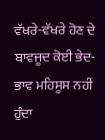ਵੱਖਰੇ-ਵੱਖਰੇ ਹੋਣ ਦੇ ਬਾਵਜੂਦ ਕੋਈ ਭੇਦ-ਭਾਵ ਮਹਿਸੂਸ ਨਹੀਂ ਹੁੰਦਾ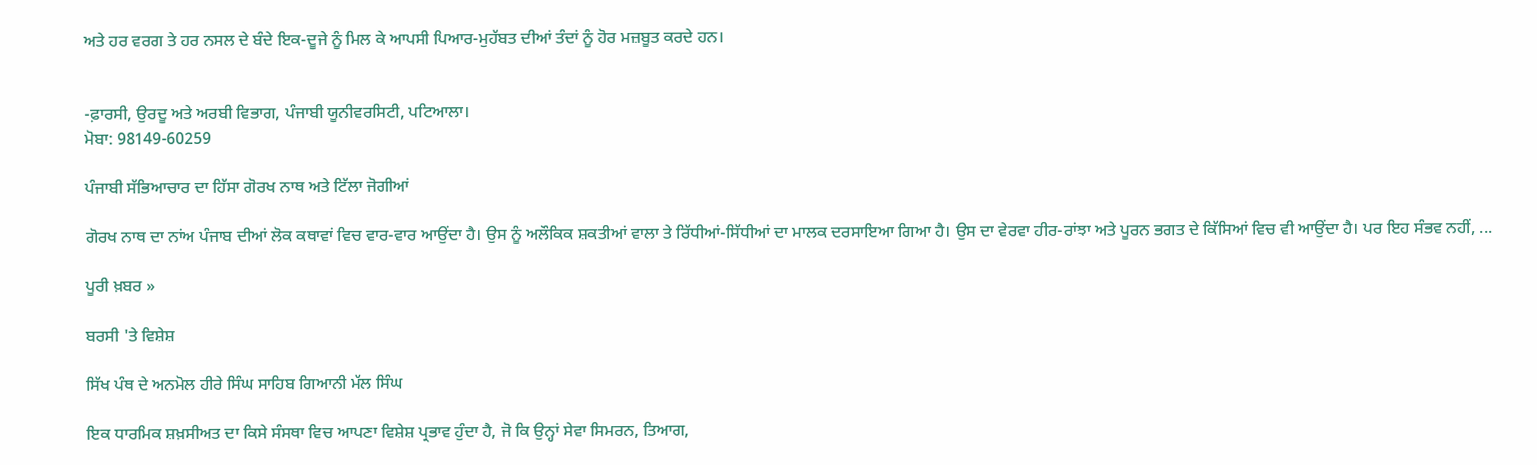ਅਤੇ ਹਰ ਵਰਗ ਤੇ ਹਰ ਨਸਲ ਦੇ ਬੰਦੇ ਇਕ-ਦੂਜੇ ਨੂੰ ਮਿਲ ਕੇ ਆਪਸੀ ਪਿਆਰ-ਮੁਹੱਬਤ ਦੀਆਂ ਤੰਦਾਂ ਨੂੰ ਹੋਰ ਮਜ਼ਬੂਤ ਕਰਦੇ ਹਨ।


-ਫ਼ਾਰਸੀ, ਉਰਦੂ ਅਤੇ ਅਰਬੀ ਵਿਭਾਗ, ਪੰਜਾਬੀ ਯੂਨੀਵਰਸਿਟੀ, ਪਟਿਆਲਾ।
ਮੋਬਾ: 98149-60259

ਪੰਜਾਬੀ ਸੱਭਿਆਚਾਰ ਦਾ ਹਿੱਸਾ ਗੋਰਖ ਨਾਥ ਅਤੇ ਟਿੱਲਾ ਜੋਗੀਆਂ

ਗੋਰਖ ਨਾਥ ਦਾ ਨਾਂਅ ਪੰਜਾਬ ਦੀਆਂ ਲੋਕ ਕਥਾਵਾਂ ਵਿਚ ਵਾਰ-ਵਾਰ ਆਉਂਦਾ ਹੈ। ਉਸ ਨੂੰ ਅਲੌਕਿਕ ਸ਼ਕਤੀਆਂ ਵਾਲਾ ਤੇ ਰਿੱਧੀਆਂ-ਸਿੱਧੀਆਂ ਦਾ ਮਾਲਕ ਦਰਸਾਇਆ ਗਿਆ ਹੈ। ਉਸ ਦਾ ਵੇਰਵਾ ਹੀਰ-ਰਾਂਝਾ ਅਤੇ ਪੂਰਨ ਭਗਤ ਦੇ ਕਿੱਸਿਆਂ ਵਿਚ ਵੀ ਆਉਂਦਾ ਹੈ। ਪਰ ਇਹ ਸੰਭਵ ਨਹੀਂ, ...

ਪੂਰੀ ਖ਼ਬਰ »

ਬਰਸੀ 'ਤੇ ਵਿਸ਼ੇਸ਼

ਸਿੱਖ ਪੰਥ ਦੇ ਅਨਮੋਲ ਹੀਰੇ ਸਿੰਘ ਸਾਹਿਬ ਗਿਆਨੀ ਮੱਲ ਸਿੰਘ

ਇਕ ਧਾਰਮਿਕ ਸ਼ਖ਼ਸੀਅਤ ਦਾ ਕਿਸੇ ਸੰਸਥਾ ਵਿਚ ਆਪਣਾ ਵਿਸ਼ੇਸ਼ ਪ੍ਰਭਾਵ ਹੁੰਦਾ ਹੈ, ਜੋ ਕਿ ਉਨ੍ਹਾਂ ਸੇਵਾ ਸਿਮਰਨ, ਤਿਆਗ,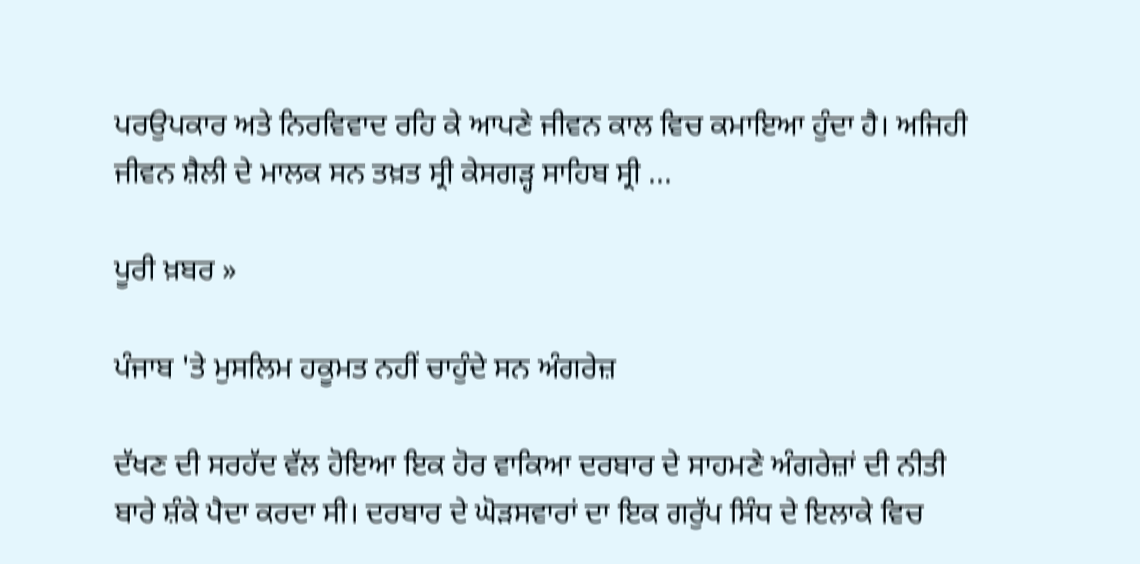ਪਰਉਪਕਾਰ ਅਤੇ ਨਿਰਵਿਵਾਦ ਰਹਿ ਕੇ ਆਪਣੇ ਜੀਵਨ ਕਾਲ ਵਿਚ ਕਮਾਇਆ ਹੁੰਦਾ ਹੈ। ਅਜਿਹੀ ਜੀਵਨ ਸ਼ੈਲੀ ਦੇ ਮਾਲਕ ਸਨ ਤਖ਼ਤ ਸ੍ਰੀ ਕੇਸਗੜ੍ਹ ਸਾਹਿਬ ਸ੍ਰੀ ...

ਪੂਰੀ ਖ਼ਬਰ »

ਪੰਜਾਬ 'ਤੇ ਮੁਸਲਿਮ ਹਕੂਮਤ ਨਹੀਂ ਚਾਹੁੰਦੇ ਸਨ ਅੰਗਰੇਜ਼

ਦੱਖਣ ਦੀ ਸਰਹੱਦ ਵੱਲ ਹੋਇਆ ਇਕ ਹੋਰ ਵਾਕਿਆ ਦਰਬਾਰ ਦੇ ਸਾਹਮਣੇ ਅੰਗਰੇਜ਼ਾਂ ਦੀ ਨੀਤੀ ਬਾਰੇ ਸ਼ੰਕੇ ਪੈਦਾ ਕਰਦਾ ਸੀ। ਦਰਬਾਰ ਦੇ ਘੋੜਸਵਾਰਾਂ ਦਾ ਇਕ ਗਰੁੱਪ ਸਿੰਧ ਦੇ ਇਲਾਕੇ ਵਿਚ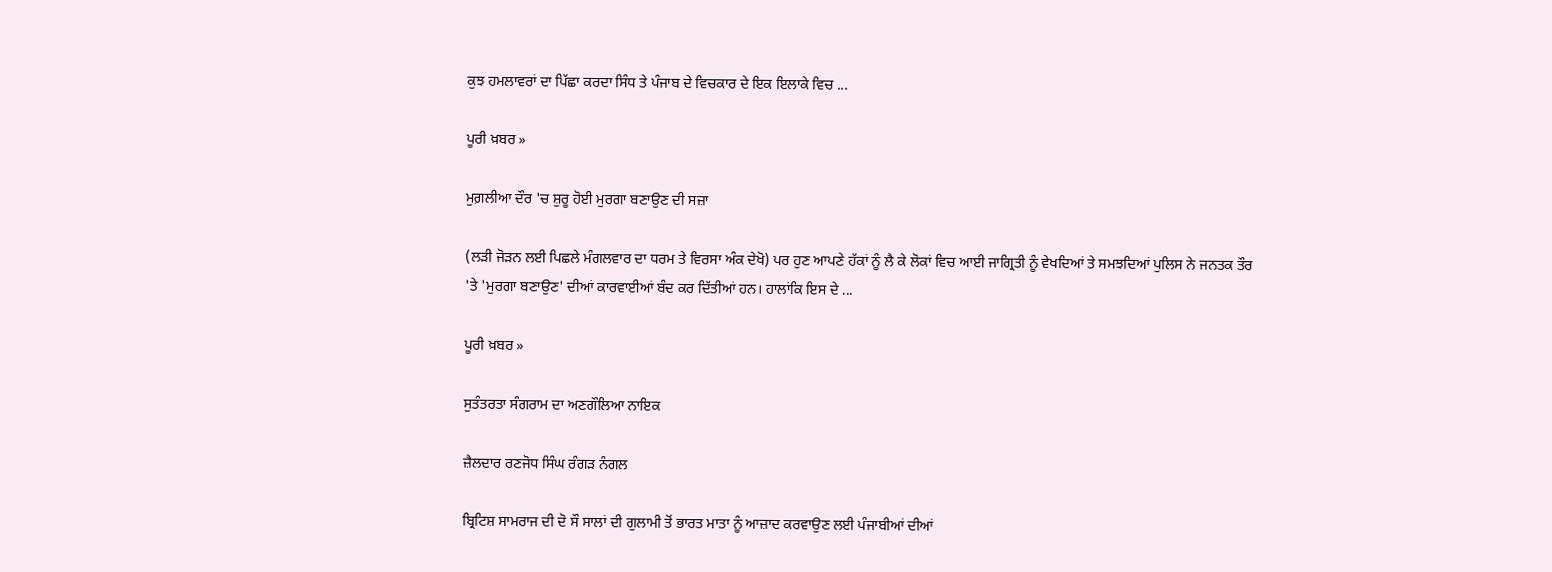ਕੁਝ ਹਮਲਾਵਰਾਂ ਦਾ ਪਿੱਛਾ ਕਰਦਾ ਸਿੰਧ ਤੇ ਪੰਜਾਬ ਦੇ ਵਿਚਕਾਰ ਦੇ ਇਕ ਇਲਾਕੇ ਵਿਚ ...

ਪੂਰੀ ਖ਼ਬਰ »

ਮੁਗ਼ਲੀਆ ਦੌਰ 'ਚ ਸ਼ੁਰੂ ਹੋਈ ਮੁਰਗਾ ਬਣਾਉਣ ਦੀ ਸਜ਼ਾ

(ਲੜੀ ਜੋੜਨ ਲਈ ਪਿਛਲੇ ਮੰਗਲਵਾਰ ਦਾ ਧਰਮ ਤੇ ਵਿਰਸਾ ਅੰਕ ਦੇਖੋ) ਪਰ ਹੁਣ ਆਪਣੇ ਹੱਕਾਂ ਨੂੰ ਲੈ ਕੇ ਲੋਕਾਂ ਵਿਚ ਆਈ ਜਾਗ੍ਰਿਤੀ ਨੂੰ ਵੇਖਦਿਆਂ ਤੇ ਸਮਝਦਿਆਂ ਪੁਲਿਸ ਨੇ ਜਨਤਕ ਤੌਰ 'ਤੇ 'ਮੁਰਗਾ ਬਣਾਉਣ' ਦੀਆਂ ਕਾਰਵਾਈਆਂ ਬੰਦ ਕਰ ਦਿੱਤੀਆਂ ਹਨ। ਹਾਲਾਂਕਿ ਇਸ ਦੇ ...

ਪੂਰੀ ਖ਼ਬਰ »

ਸੁਤੰਤਰਤਾ ਸੰਗਰਾਮ ਦਾ ਅਣਗੌਲਿਆ ਨਾਇਕ

ਜ਼ੈਲਦਾਰ ਰਣਜੋਧ ਸਿੰਘ ਰੰਗੜ ਨੰਗਲ

ਬ੍ਰਿਟਿਸ਼ ਸਾਮਰਾਜ ਦੀ ਦੋ ਸੌ ਸਾਲਾਂ ਦੀ ਗੁਲਾਮੀ ਤੋਂ ਭਾਰਤ ਮਾਤਾ ਨੂੰ ਆਜ਼ਾਦ ਕਰਵਾਉਣ ਲਈ ਪੰਜਾਬੀਆਂ ਦੀਆਂ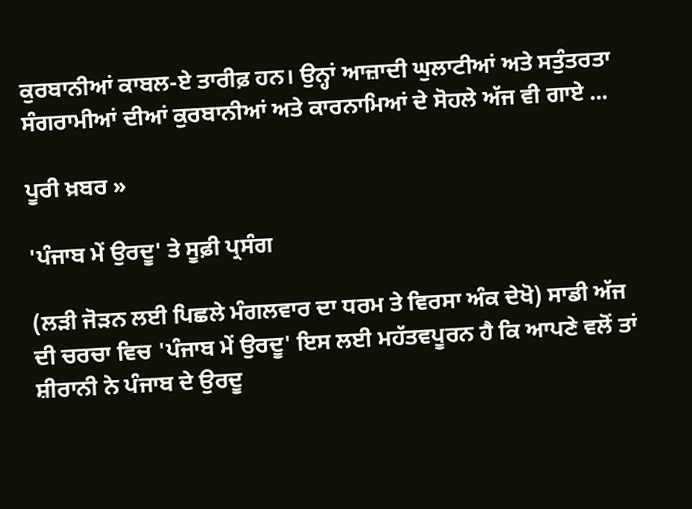ਕੁਰਬਾਨੀਆਂ ਕਾਬਲ-ਏ ਤਾਰੀਫ਼ ਹਨ। ਉਨ੍ਹਾਂ ਆਜ਼ਾਦੀ ਘੁਲਾਟੀਆਂ ਅਤੇ ਸਤੁੰਤਰਤਾ ਸੰਗਰਾਮੀਆਂ ਦੀਆਂ ਕੁਰਬਾਨੀਆਂ ਅਤੇ ਕਾਰਨਾਮਿਆਂ ਦੇ ਸੋਹਲੇ ਅੱਜ ਵੀ ਗਾਏ ...

ਪੂਰੀ ਖ਼ਬਰ »

'ਪੰਜਾਬ ਮੇਂ ਉਰਦੂ' ਤੇ ਸੂਫ਼ੀ ਪ੍ਰਸੰਗ

(ਲੜੀ ਜੋੜਨ ਲਈ ਪਿਛਲੇ ਮੰਗਲਵਾਰ ਦਾ ਧਰਮ ਤੇ ਵਿਰਸਾ ਅੰਕ ਦੇਖੋ) ਸਾਡੀ ਅੱਜ ਦੀ ਚਰਚਾ ਵਿਚ 'ਪੰਜਾਬ ਮੇਂ ਉਰਦੂ' ਇਸ ਲਈ ਮਹੱਤਵਪੂਰਨ ਹੈ ਕਿ ਆਪਣੇ ਵਲੋਂ ਤਾਂ ਸ਼ੀਰਾਨੀ ਨੇ ਪੰਜਾਬ ਦੇ ਉਰਦੂ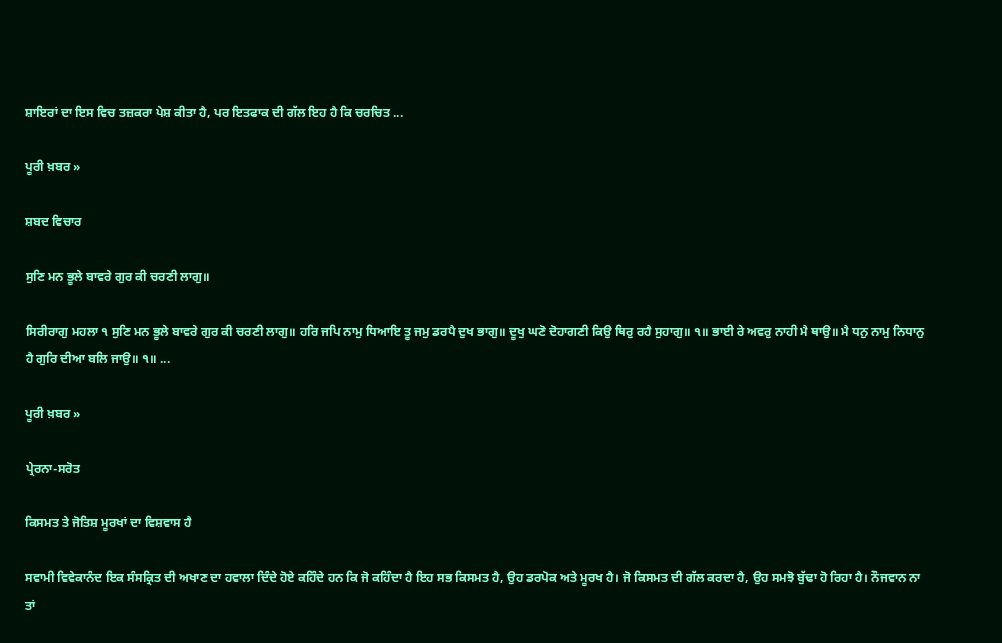ਸ਼ਾਇਰਾਂ ਦਾ ਇਸ ਵਿਚ ਤਜ਼ਕਰਾ ਪੇਸ਼ ਕੀਤਾ ਹੈ, ਪਰ ਇਤਫਾਕ ਦੀ ਗੱਲ ਇਹ ਹੈ ਕਿ ਚਰਚਿਤ ...

ਪੂਰੀ ਖ਼ਬਰ »

ਸ਼ਬਦ ਵਿਚਾਰ

ਸੁਣਿ ਮਨ ਭੂਲੇ ਬਾਵਰੇ ਗੁਰ ਕੀ ਚਰਣੀ ਲਾਗੁ॥

ਸਿਰੀਰਾਗੁ ਮਹਲਾ ੧ ਸੁਣਿ ਮਨ ਭੂਲੇ ਬਾਵਰੇ ਗੁਰ ਕੀ ਚਰਣੀ ਲਾਗੁ॥ ਹਰਿ ਜਪਿ ਨਾਮੁ ਧਿਆਇ ਤੂ ਜਮੁ ਡਰਪੈ ਦੁਖ ਭਾਗੁ॥ ਦੂਖੁ ਘਣੋ ਦੋਹਾਗਣੀ ਕਿਉ ਥਿਰੁ ਰਹੈ ਸੁਹਾਗੁ॥ ੧॥ ਭਾਈ ਰੇ ਅਵਰੁ ਨਾਹੀ ਮੈ ਥਾਉ॥ ਮੈ ਧਨੁ ਨਾਮੁ ਨਿਧਾਨੁ ਹੈ ਗੁਰਿ ਦੀਆ ਬਲਿ ਜਾਉ॥ ੧॥ ...

ਪੂਰੀ ਖ਼ਬਰ »

ਪ੍ਰੇਰਨਾ-ਸਰੋਤ

ਕਿਸਮਤ ਤੇ ਜੋਤਿਸ਼ ਮੂਰਖਾਂ ਦਾ ਵਿਸ਼ਵਾਸ ਹੈ

ਸਵਾਮੀ ਵਿਵੇਕਾਨੰਦ ਇਕ ਸੰਸਕ੍ਰਿਤ ਦੀ ਅਖਾਣ ਦਾ ਹਵਾਲਾ ਦਿੰਦੇ ਹੋਏ ਕਹਿੰਦੇ ਹਨ ਕਿ ਜੋ ਕਹਿੰਦਾ ਹੈ ਇਹ ਸਭ ਕਿਸਮਤ ਹੈ, ਉਹ ਡਰਪੋਕ ਅਤੇ ਮੂਰਖ ਹੈ। ਜੋ ਕਿਸਮਤ ਦੀ ਗੱਲ ਕਰਦਾ ਹੈ, ਉਹ ਸਮਝੋ ਬੁੱਢਾ ਹੋ ਰਿਹਾ ਹੈ। ਨੌਜਵਾਨ ਨਾ ਤਾਂ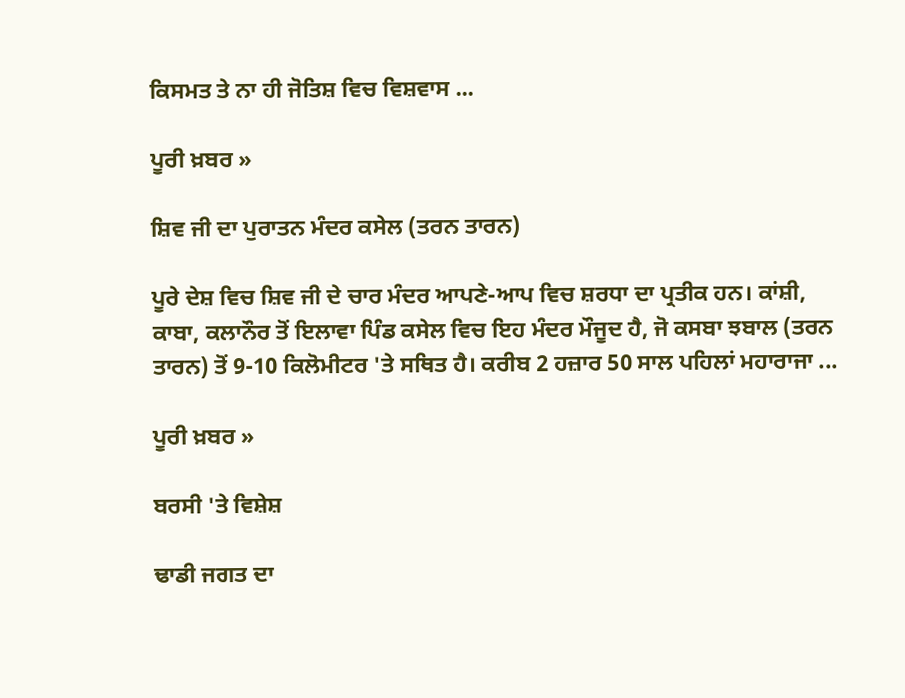ਕਿਸਮਤ ਤੇ ਨਾ ਹੀ ਜੋਤਿਸ਼ ਵਿਚ ਵਿਸ਼ਵਾਸ ...

ਪੂਰੀ ਖ਼ਬਰ »

ਸ਼ਿਵ ਜੀ ਦਾ ਪੁਰਾਤਨ ਮੰਦਰ ਕਸੇਲ (ਤਰਨ ਤਾਰਨ)

ਪੂਰੇ ਦੇਸ਼ ਵਿਚ ਸ਼ਿਵ ਜੀ ਦੇ ਚਾਰ ਮੰਦਰ ਆਪਣੇ-ਆਪ ਵਿਚ ਸ਼ਰਧਾ ਦਾ ਪ੍ਰਤੀਕ ਹਨ। ਕਾਂਸ਼ੀ, ਕਾਬਾ, ਕਲਾਨੌਰ ਤੋਂ ਇਲਾਵਾ ਪਿੰਡ ਕਸੇਲ ਵਿਚ ਇਹ ਮੰਦਰ ਮੌਜੂਦ ਹੈ, ਜੋ ਕਸਬਾ ਝਬਾਲ (ਤਰਨ ਤਾਰਨ) ਤੋਂ 9-10 ਕਿਲੋਮੀਟਰ 'ਤੇ ਸਥਿਤ ਹੈ। ਕਰੀਬ 2 ਹਜ਼ਾਰ 50 ਸਾਲ ਪਹਿਲਾਂ ਮਹਾਰਾਜਾ ...

ਪੂਰੀ ਖ਼ਬਰ »

ਬਰਸੀ 'ਤੇ ਵਿਸ਼ੇਸ਼

ਢਾਡੀ ਜਗਤ ਦਾ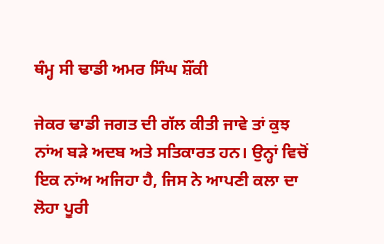ਥੰਮ੍ਹ ਸੀ ਢਾਡੀ ਅਮਰ ਸਿੰਘ ਸ਼ੌਂਕੀ

ਜੇਕਰ ਢਾਡੀ ਜਗਤ ਦੀ ਗੱਲ ਕੀਤੀ ਜਾਵੇ ਤਾਂ ਕੁਝ ਨਾਂਅ ਬੜੇ ਅਦਬ ਅਤੇ ਸਤਿਕਾਰਤ ਹਨ। ਉਨ੍ਹਾਂ ਵਿਚੋਂ ਇਕ ਨਾਂਅ ਅਜਿਹਾ ਹੈ, ਜਿਸ ਨੇ ਆਪਣੀ ਕਲਾ ਦਾ ਲੋਹਾ ਪੂਰੀ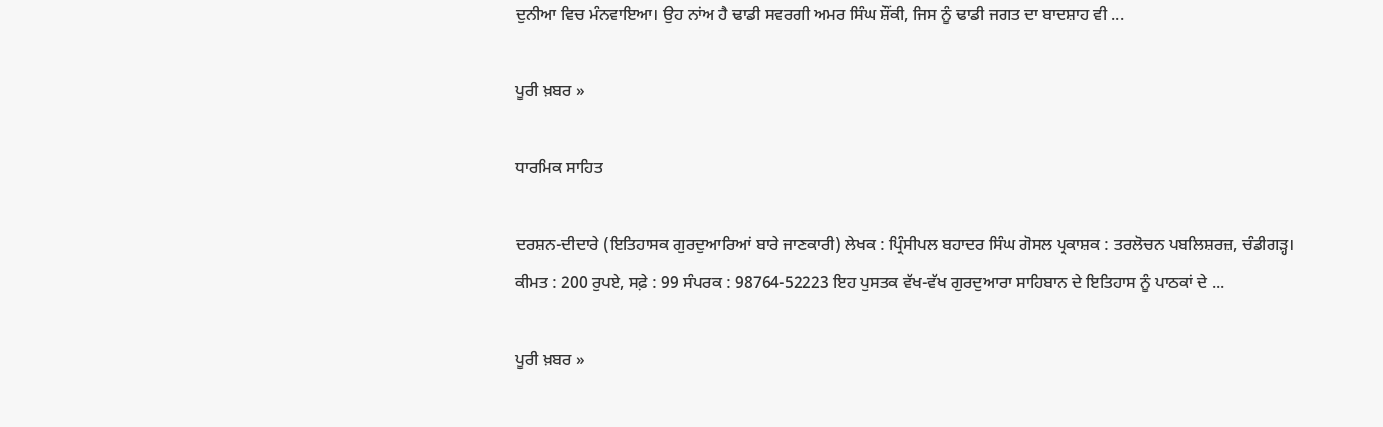ਦੁਨੀਆ ਵਿਚ ਮੰਨਵਾਇਆ। ਉਹ ਨਾਂਅ ਹੈ ਢਾਡੀ ਸਵਰਗੀ ਅਮਰ ਸਿੰਘ ਸ਼ੌਂਕੀ, ਜਿਸ ਨੂੰ ਢਾਡੀ ਜਗਤ ਦਾ ਬਾਦਸ਼ਾਹ ਵੀ ...

ਪੂਰੀ ਖ਼ਬਰ »

ਧਾਰਮਿਕ ਸਾਹਿਤ

ਦਰਸ਼ਨ-ਦੀਦਾਰੇ (ਇਤਿਹਾਸਕ ਗੁਰਦੁਆਰਿਆਂ ਬਾਰੇ ਜਾਣਕਾਰੀ) ਲੇਖਕ : ਪ੍ਰਿੰਸੀਪਲ ਬਹਾਦਰ ਸਿੰਘ ਗੋਸਲ ਪ੍ਰਕਾਸ਼ਕ : ਤਰਲੋਚਨ ਪਬਲਿਸ਼ਰਜ਼, ਚੰਡੀਗੜ੍ਹ। ਕੀਮਤ : 200 ਰੁਪਏ, ਸਫ਼ੇ : 99 ਸੰਪਰਕ : 98764-52223 ਇਹ ਪੁਸਤਕ ਵੱਖ-ਵੱਖ ਗੁਰਦੁਆਰਾ ਸਾਹਿਬਾਨ ਦੇ ਇਤਿਹਾਸ ਨੂੰ ਪਾਠਕਾਂ ਦੇ ...

ਪੂਰੀ ਖ਼ਬਰ »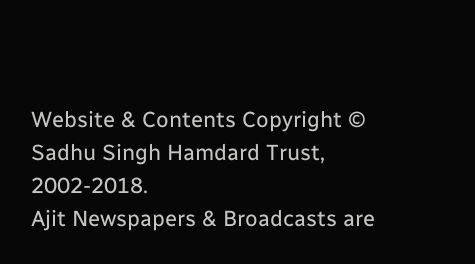Website & Contents Copyright © Sadhu Singh Hamdard Trust, 2002-2018.
Ajit Newspapers & Broadcasts are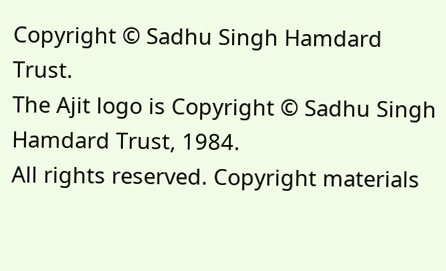Copyright © Sadhu Singh Hamdard Trust.
The Ajit logo is Copyright © Sadhu Singh Hamdard Trust, 1984.
All rights reserved. Copyright materials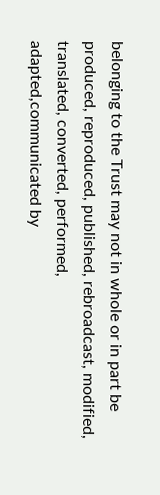belonging to the Trust may not in whole or in part be produced, reproduced, published, rebroadcast, modified, translated, converted, performed, adapted,communicated by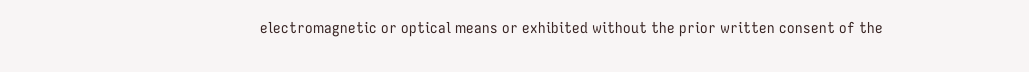electromagnetic or optical means or exhibited without the prior written consent of the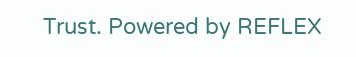Trust. Powered by REFLEX